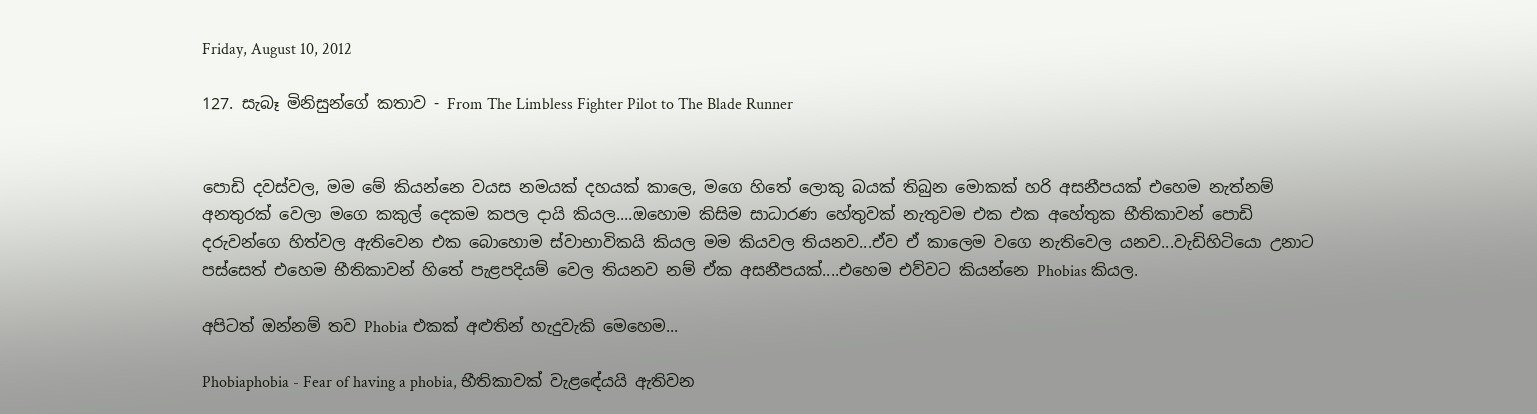Friday, August 10, 2012

127. සැබෑ මිනිසුන්ගේ කතාව - From The Limbless Fighter Pilot to The Blade Runner


පොඩි දවස්වල, මම මේ කියන්නෙ වයස නමයක් දහයක් කාලෙ, මගෙ හිතේ ලොකු බයක් තිබුන මොකක් හරි අසනීපයක් එහෙම නැත්නම් අනතුරක් වෙලා මගෙ කකුල් දෙකම කපල දායි කියල....ඔහොම කිසිම සාධාරණ හේතුවක් නැතුවම එක එක අහේතුක භීතිකාවන් පොඩි දරුවන්ගෙ හිත්වල ඇතිවෙන එක බොහොම ස්වාභාවිකයි කියල මම කියවල තියනව...ඒව ඒ කාලෙම වගෙ නැතිවෙල යනව...වැඩිහිටියො උනාට පස්සෙත් එහෙම භීතිකාවන් හිතේ පැළපදියම් වෙල තියනව නම් ඒක අසනීපයක්....එහෙම එව්වට කියන්නෙ Phobias කියල.

අපිටත් ඔන්නම් තව Phobia එකක් අළුතින් හැදුවැකි මෙහෙම...

Phobiaphobia - Fear of having a phobia, භීතිකාවක් වැළඳේයයි ඇතිවන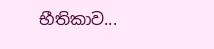භීතිකාව...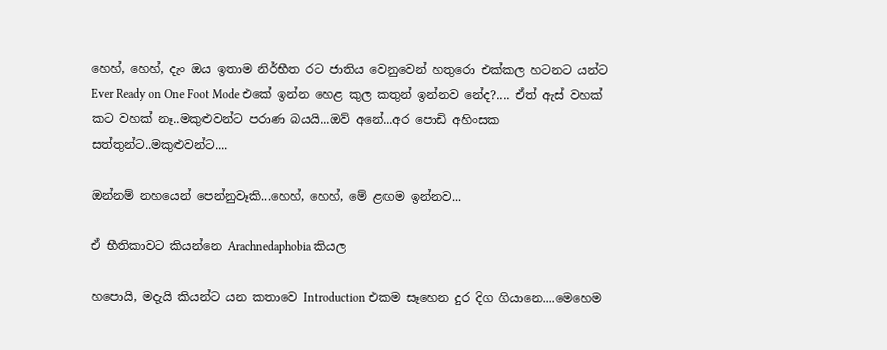හෙහ්, හෙහ්, දැං ඔය ඉතාම නිර්භීත රට ජාතිය වෙනුවෙන් හතුරො එක්කල හටනට යන්ට Ever Ready on One Foot Mode එකේ ඉන්න හෙළ කුල කතුන් ඉන්නව නේද?.... ඒත් ඇස් වහක් කට වහක් නෑ..මකුළුවන්ට පරාණ බයයි...ඔව් අනේ...අර පොඩි අහිංසක සත්තුන්ට..මකුළුවන්ට....

ඔන්නම් නහයෙන් පෙන්නුවෑකි...හෙහ්, හෙහ්, මේ ළඟම ඉන්නව...

ඒ භීතිකාවට කියන්නෙ Arachnedaphobia කියල

හපොයි, මදැයි කියන්ට යන කතාවෙ Introduction එකම සෑහෙන දුර දිග ගියානෙ....මෙහෙම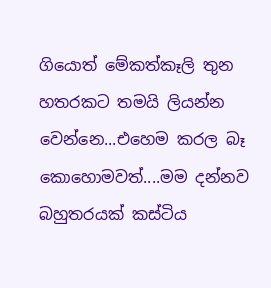ගියොත් මේකත්කෑලි තුන හතරකට තමයි ලියන්න වෙන්නෙ...එහෙම කරල බෑ කොහොමවත්....මම දන්නව බහුතරයක් කස්ටිය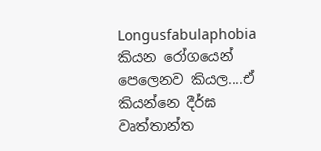Longusfabulaphobia කියන රෝගයෙන් පෙලෙනව කියල....ඒ කියන්නෙ දීර්ඝ වෘත්තාන්ත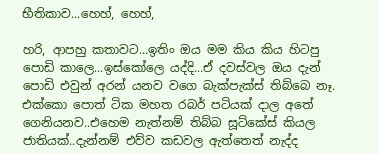භීතිකාව...හෙහ්, හෙහ්,

හරි, ආපහු කතාවට...ඉතිං ඔය මම කිය කිය හිටපු පොඩි කාලෙ...ඉස්කෝලෙ යද්දි...ඒ දවස්වල ඔය දැන් පොඩි එවුන් අරන් යනව වගෙ බැක්පැක්ස් තිබ්බෙ නෑ. එක්කො පොත් ටික මහත රබර් පටියක් දාල අතේ ගෙනියනව..එහෙම නැත්නම් තිබ්බ සූට්කේස් කියල ජාතියක්..දැන්නම් එව්ව කඩවල ඇත්තෙත් නැද්ද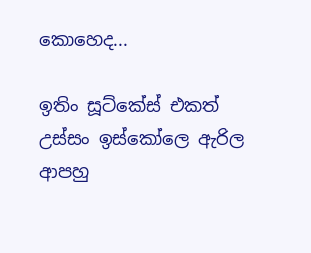කොහෙද...

ඉතිං සූට්කේස් එකත් උස්සං ඉස්කෝලෙ ඇරිල ආපහු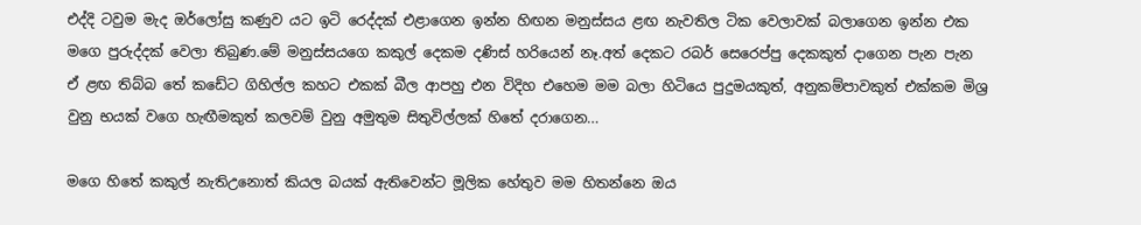එද්දි ටවුම මැද ඔර්ලෝසු කණුව යට ඉටි රෙද්දක් එළාගෙන ඉන්න හිඟන මනුස්සය ළඟ නැවතිල ටික වෙලාවක් බලාගෙන ඉන්න එක මගෙ පුරුද්දක් වෙලා තිබුණ.මේ මනුස්සයගෙ කකුල් දෙකම දණිස් හරියෙන් නෑ.අත් දෙකට රබර් සෙරෙප්පු දෙකකුත් දාගෙන පැන පැන ඒ ළඟ තිබ්බ තේ කඩේට ගිහිල්ල කහට එකක් බීල ආපහු එන විදිහ එහෙම මම බලා හිටියෙ පුදුමයකුත්, අනුකම්පාවකුත් එක්කම මිශ්‍ර වුනු භයක් වගෙ හැඟීමකුත් කලවම් වුනු අමුතුම සිතුවිල්ලක් හිතේ දරාගෙන...

මගෙ හිතේ කකුල් නැතිඋනොත් කියල බයක් ඇතිවෙන්ට මූලික හේතුව මම හිතන්නෙ ඔය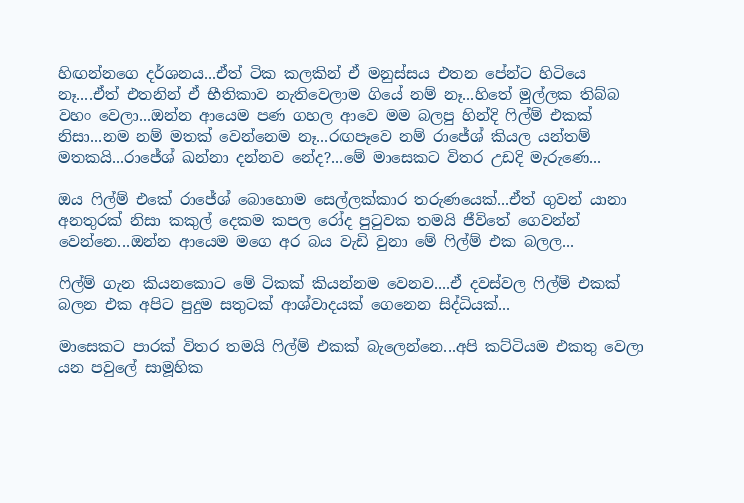හිඟන්නගෙ දර්ශනය...ඒත් ටික කලකින් ඒ මනුස්සය එතන පේන්ට හිටියෙ නෑ....ඒත් එතනින් ඒ භීතිකාව නැතිවෙලාම ගියේ නම් නෑ...හිතේ මුල්ලක තිබ්බ වහං වෙලා...ඔන්න ආයෙම පණ ගහල ආවෙ මම බලපු හින්දි ෆිල්ම් එකක් නිසා...නම නම් මතක් වෙන්නෙම නෑ...රඟපෑවෙ නම් රාජේශ් කියල යන්තම් මතකයි...රාජේශ් ඛන්නා දන්නව නේද?...මේ මාසෙකට විතර උඩදි මැරුණෙ...

ඔය ෆිල්ම් එකේ රාජේශ් බොහොම සෙල්ලක්කාර තරුණයෙක්...ඒත් ගුවන් යානා අනතුරක් නිසා කකුල් දෙකම කපල රෝද පුටුවක තමයි ජීවිතේ ගෙවන්න් වෙන්නෙ...ඔන්න ආයෙම මගෙ අර බය වැඩි වුනා මේ ෆිල්ම් එක බලල...

ෆිල්ම් ගැන කියනකොට මේ ටිකක් කියන්නම වෙනව....ඒ දවස්වල ෆිල්ම් එකක් බලන එක අපිට පුදුම සතුටක් ආශ්වාදයක් ගෙනෙන සිද්ධියක්...

මාසෙකට පාරක් විතර තමයි ෆිල්ම් එකක් බැලෙන්නෙ...අපි කට්ටියම එකතු වෙලා යන පවුලේ සාමූහික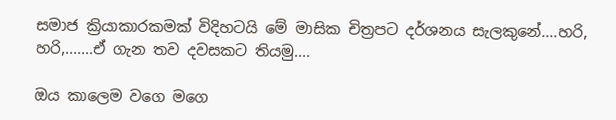සමාජ ක්‍රියාකාරකමක් විදිහටයි මේ මාසික චිත්‍රපට දර්ශනය සැලකුනේ....හරි, හරි,.......ඒ ගැන තව දවසකට තියමු....

ඔය කාලෙම වගෙ මගෙ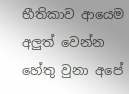භීතිකාව ආයෙම අලුත් වෙන්න හේතු වුනා අපේ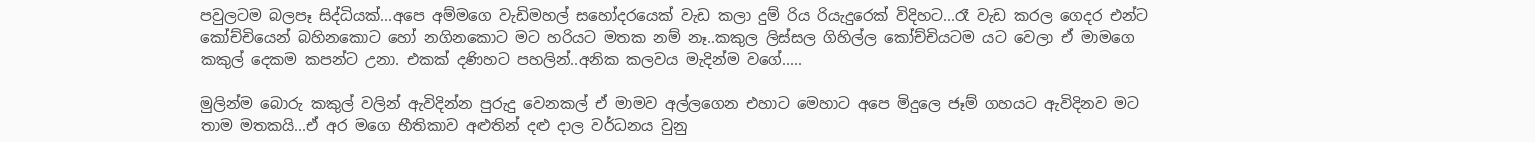පවුලටම බලපෑ සිද්ධියක්...අපෙ අම්මගෙ වැඩිමහල් සහෝදරයෙක් වැඩ කලා දුම් රිය රියැදුරෙක් විදිහට...රෑ වැඩ කරල ගෙදර එන්ට කෝච්චියෙන් බහිනකොට හෝ නගිනකොට මට හරියට මතක නම් නෑ..කකුල ලිස්සල ගිහිල්ල කෝච්චියටම යට වෙලා ඒ මාමගෙ කකුල් දෙකම කපන්ට උනා. එකක් දණිහට පහලින්..අනික කලවය මැදින්ම වගේ.....

මුලින්ම බොරු කකුල් වලින් ඇවිදින්න පුරුදු වෙනකල් ඒ මාමව අල්ලගෙන එහාට මෙහාට අපෙ මිදුලෙ ජෑම් ගහයට ඇවිදිනව මට තාම මතකයි...ඒ අර මගෙ භීතිකාව අළුතින් දළු දාල වර්ධනය වුනු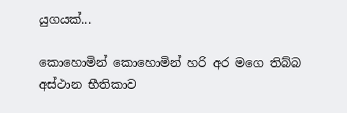යුගයක්...

කොහොමින් කොහොමින් හරි අර මගෙ තිබ්බ අස්ථාන භීතිකාව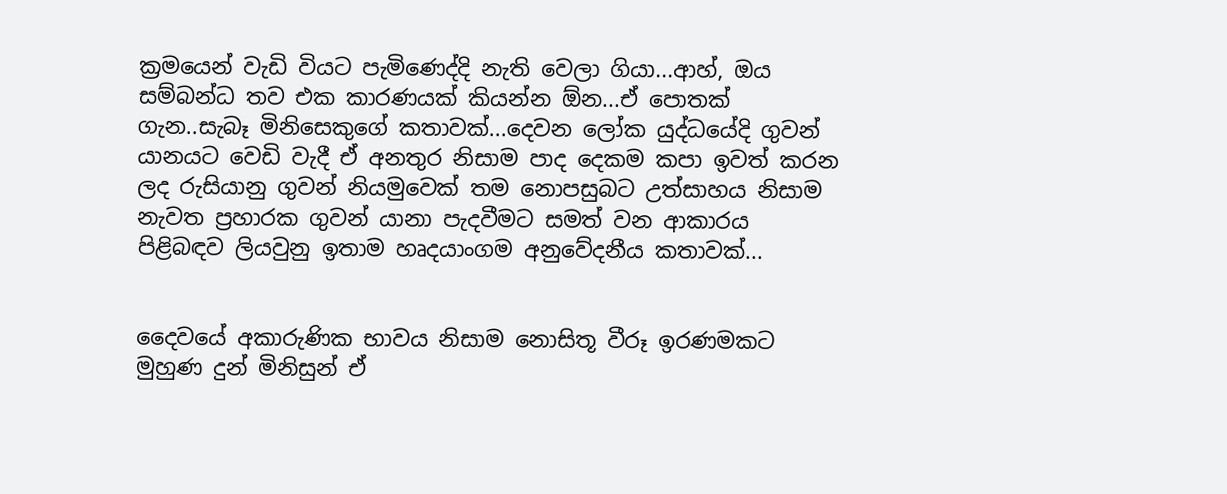ක්‍රමයෙන් වැඩි වියට පැමිණෙද්දි නැති වෙලා ගියා...ආහ්, ඔය සම්බන්ධ තව එක කාරණයක් කියන්න ඕන...ඒ පොතක් ගැන..සැබෑ මිනිසෙකුගේ කතාවක්...දෙවන ලෝක යුද්ධයේදි ගුවන් යානයට වෙඩි වැදී ඒ අනතුර නිසාම පාද දෙකම කපා ඉවත් කරන ලද රුසියානු ගුවන් නියමුවෙක් තම නොපසුබට උත්සාහය නිසාම නැවත ප්‍රහාරක ගුවන් යානා පැදවීමට සමත් වන ආකාරය පිළිබඳව ලියවුනු ඉතාම හෘදයාංගම අනුවේදනීය කතාවක්...


දෛවයේ අකාරුණික භාවය නිසාම නොසිතූ වීරූ ඉරණමකට මුහුණ දුන් මිනිසුන් ඒ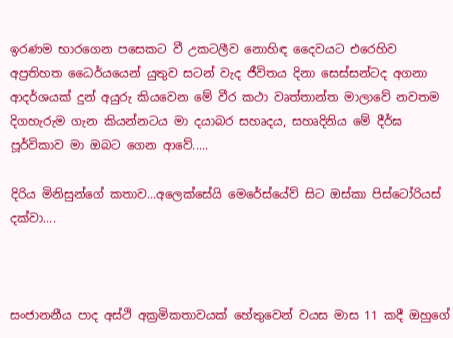ඉරණම භාරගෙන පසෙකට වී උකටලීව නොහිඳ දෛවයට එරෙහිව අප්‍රතිහත ධෛර්යයෙන් යුතුව සටන් වැද ජීවිතය දිනා සෙස්සන්ටද අගනා ආදර්ශයක් දුන් අයුරු කියවෙන මේ වීර කථා වෘත්තාන්ත මාලාවේ නවතම දිගහැරුම ගැන කියන්නටය මා දයාබර සහෘදය, සහෘදිනිය මේ දීර්ඝ පූර්විකාව මා ඔබට ගෙන ආවේ.....

දිරිය මිනිසුන්ගේ කතාව...අලෙක්සේයි මෙරේස්යේව් සිට ඔස්කා පිස්ටෝරියස් දක්වා....



සංජානනීය පාද අස්ථි අක්‍රමිකතාවයක් හේතුවෙන් වයස මාස 11 කදී ඔහුගේ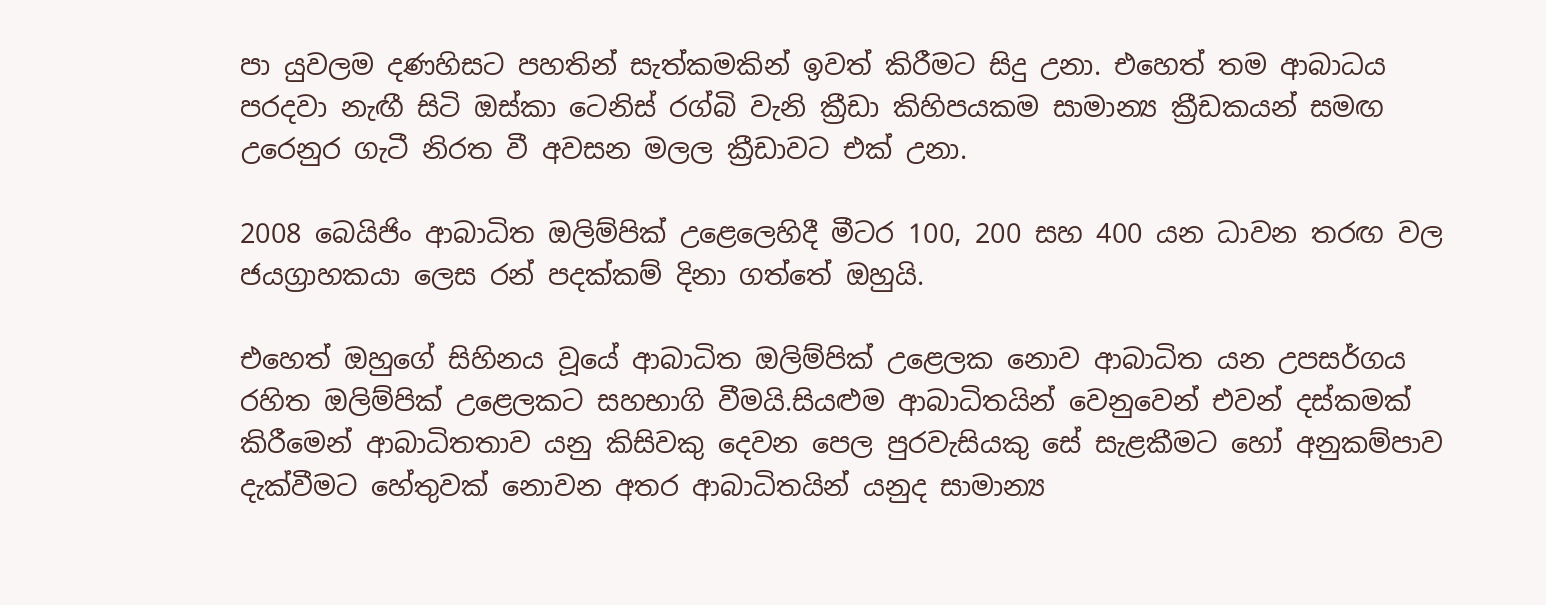පා යුවලම දණහිසට පහතින් සැත්කමකින් ඉවත් කිරීමට සිදු උනා. එහෙත් තම ආබාධය පරදවා නැඟී සිටි ඔස්කා ටෙනිස් රග්බි වැනි ක්‍රීඩා කිහිපයකම සාමාන්‍ය ක්‍රීඩකයන් සමඟ උරෙනුර ගැටී නිරත වී අවසන මලල ක්‍රීඩාවට එක් උනා.

2008 බෙයිජිං ආබාධිත ඔලිම්පික් උළෙලෙහිදී මීටර 100, 200 සහ 400 යන ධාවන තරඟ වල ජයග්‍රාහකයා ලෙස රන් පදක්කම් දිනා ගත්තේ ඔහුයි.

එහෙත් ඔහුගේ සිහිනය වූයේ ආබාධිත ඔලිම්පික් උළෙලක නොව ආබාධිත යන උපසර්ගය රහිත ඔලිම්පික් උළෙලකට සහභාගි වීමයි.සියළුම ආබාධිතයින් වෙනුවෙන් එවන් දස්කමක් කිරීමෙන් ආබාධිතතාව යනු කිසිවකු දෙවන පෙල පුරවැසියකු සේ සැළකීමට හෝ අනුකම්පාව දැක්වීමට හේතුවක් නොවන අතර ආබාධිතයින් යනුද සාමාන්‍ය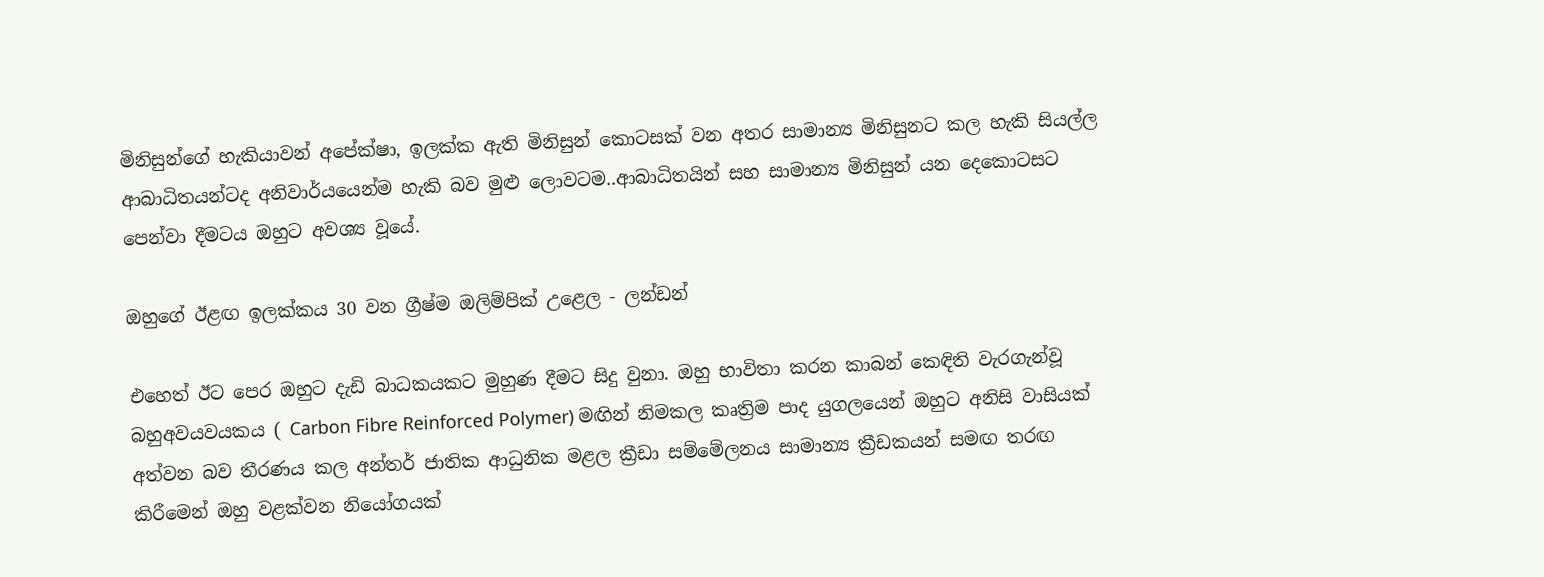මිනිසුන්ගේ හැකියාවන් අපේක්ෂා, ඉලක්ක ඇති මිනිසුන් කොටසක් වන අතර සාමාන්‍ය මිනිසුනට කල හැකි සියල්ල ආබාධිතයන්ටද අනිවාර්යයෙන්ම හැකි බව මුළු ලොවටම..ආබාධිතයින් සහ සාමාන්‍ය මිනිසුන් යන දෙකොටසට පෙන්වා දීමටය ඔහුට අවශ්‍ය වූයේ.

ඔහුගේ ඊළඟ ඉලක්කය 30 වන ග්‍රීෂ්ම ඔලිම්පික් උළෙල - ලන්ඩන්

එහෙත් ඊට පෙර ඔහුට දැඩි බාධකයකට මුහුණ දීමට සිදු වුනා. ඔහු භාවිතා කරන කාබන් කෙඳිති වැරගැන්වූ බහුඅවයවයකය ( Carbon Fibre Reinforced Polymer) මඟින් නිමකල කෘත්‍රිම පාද යුගලයෙන් ඔහුට අනිසි වාසියක් අත්වන බව තීරණය කල අන්තර් ජාතික ආධුනික මළල ක්‍රීඩා සම්මේලනය සාමාන්‍ය ක්‍රීඩකයන් සමඟ තරඟ කිරීමෙන් ඔහු වළක්වන නියෝගයක්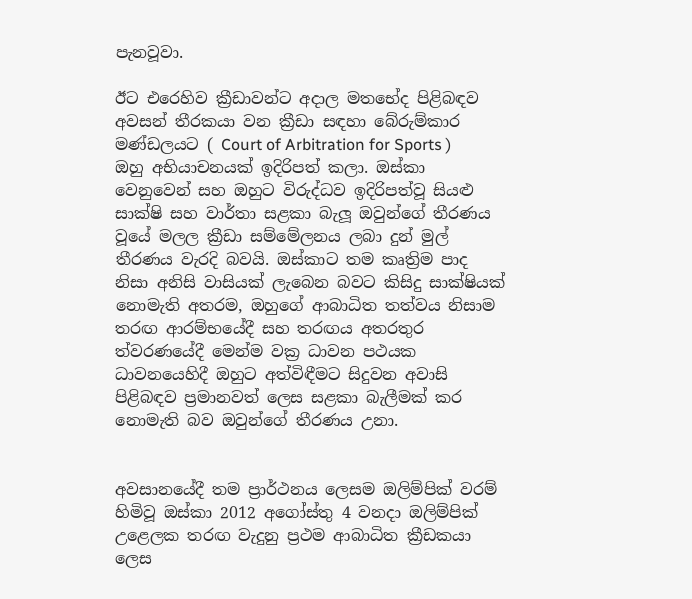පැනවූවා.

ඊට එරෙහිව ක්‍රීඩාවන්ට අදාල මතභේද පිළිබඳව අවසන් තීරකයා වන ක්‍රීඩා සඳහා බේරුම්කාර මණ්ඩලයට ( Court of Arbitration for Sports ) ඔහු අභියාචනයක් ඉදිරිපත් කලා. ඔස්කා වෙනුවෙන් සහ ඔහුට විරුද්ධව ඉදිරිපත්වූ සියළු සාක්ෂි සහ වාර්තා සළකා බැලූ ඔවුන්ගේ තීරණය වූයේ මලල ක්‍රීඩා සම්මේලනය ලබා දුන් මුල් තීරණය වැරදි බවයි. ඔස්කාට තම කෘත්‍රිම පාද නිසා අනිසි වාසියක් ලැබෙන බවට කිසිදු සාක්ෂියක් නොමැති අතරම, ඔහුගේ ආබාධිත තත්වය නිසාම තරඟ ආරම්භයේදී සහ තරඟය අතරතුර ත්වරණයේදී මෙන්ම වක්‍ර ධාවන පථයක ධාවනයෙහිදී ඔහුට අත්විඳීමට සිදුවන අවාසි පිළිබඳව ප්‍රමානවත් ලෙස සළකා බැලීමක් කර නොමැති බව ඔවුන්ගේ තීරණය උනා.


අවසානයේදී තම ප්‍රාර්ථනය ලෙසම ඔලිම්පික් වරම් හිමිවූ ඔස්කා 2012 අගෝස්තු 4 වනදා ඔලිම්පික් උළෙලක තරඟ වැදුනු ප්‍රථම ආබාධිත ක්‍රීඩකයා ලෙස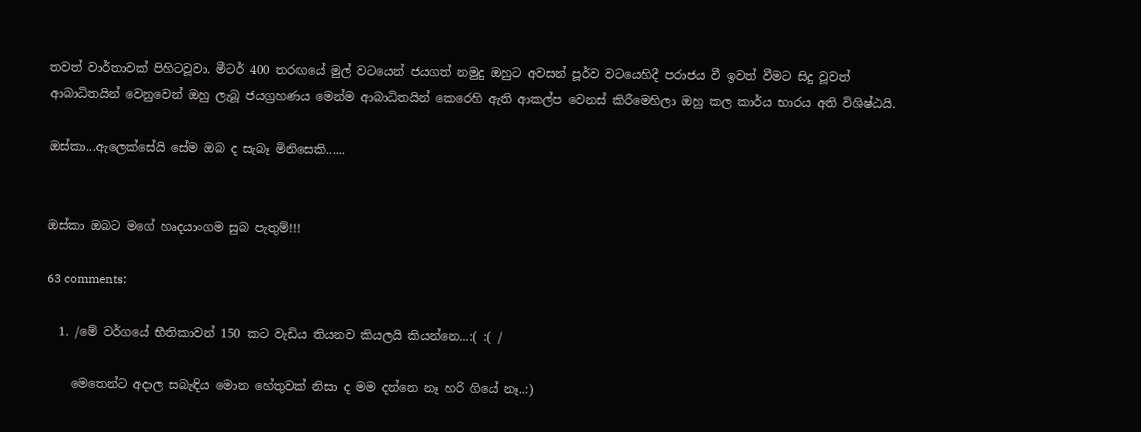තවත් වාර්තාවක් පිහිටවූවා. මීටර් 400 තරඟයේ මුල් වටයෙන් ජයගත් නමුදු ඔහුට අවසන් පූර්ව වටයෙහිදී පරාජය වී ඉවත් වීමට සිදු වූවත් ආබාධිතයින් වෙනුවෙන් ඔහු ලැබූ ජයග්‍රහණය මෙන්ම ආබාධිතයින් කෙරෙහි ඇති ආකල්ප වෙනස් කිරීමෙහිලා ඔහු කල කාර්ය භාරය අති විශිෂ්ඨයි.

ඔස්කා...ඇලෙක්සේයි සේම ඔබ ද සැබෑ මිනිසෙකි......


ඔස්කා ඔබට මගේ හෘදයාංගම සුබ පැතුම්!!!

63 comments:

  1. /මේ වර්ගයේ භීතිකාවන් 150 කට වැඩිය තියනව කියලයි කියන්නෙ...:( :( /

    මෙතෙන්ට අදාල සබැඳිය මොන හේතුවක් නිසා ද මම දන්නෙ නෑ හරි ගියේ නෑ..:)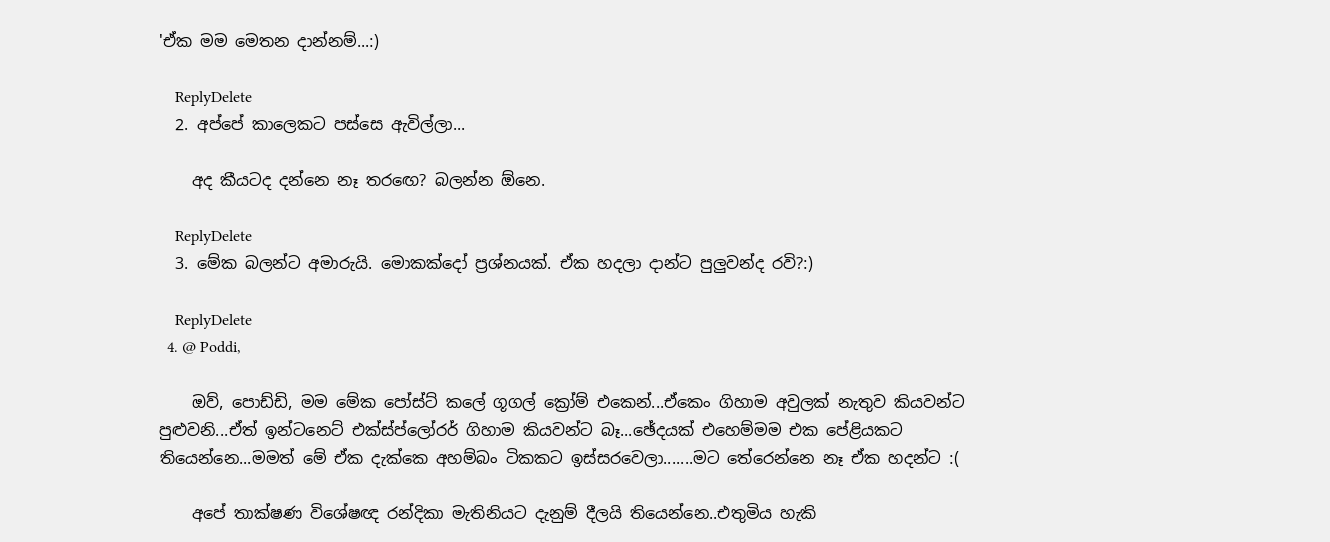'ඒක මම මෙතන දාන්නම්...:)

    ReplyDelete
  2. අප්පේ කාලෙකට පස්සෙ ඇවිල්ලා...

    අද කීයටද දන්නෙ නෑ තරඟෙ? බලන්න ඕනෙ.

    ReplyDelete
  3. මේක බලන්ට අමාරුයි. මොකක්දෝ ප්‍රශ්නයක්. ඒක හදලා දාන්ට පුලුවන්ද රවි?:)

    ReplyDelete
  4. @ Poddi,

    ඔව්, පොඩ්ඩි, මම මේක පෝස්ට් කලේ ගූගල් ක්‍රෝම් එකෙන්...ඒකෙං ගිහාම අවුලක් නැතුව කියවන්ට පුළුවනි...ඒත් ඉන්ටනෙට් එක්ස්ප්ලෝරර් ගිහාම කියවන්ට බෑ...ඡේදයක් එහෙම්මම එක පේළියකට තියෙන්නෙ...මමත් මේ ඒක දැක්කෙ අහම්බං ටිකකට ඉස්සරවෙලා.......මට තේරෙන්නෙ නෑ ඒක හදන්ට :(

    අපේ තාක්ෂණ විශේෂඥ රන්දිකා මැතිනියට දැනුම් දීලයි තියෙන්නෙ..එතුමිය හැකි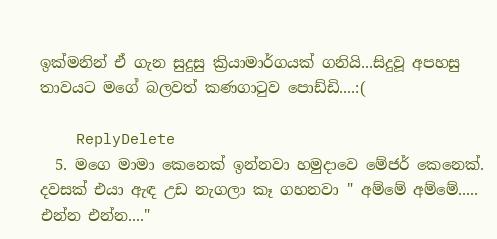ඉක්මනින් ඒ ගැන සුදුසු ක්‍රියාමාර්ගයක් ගනියි...සිදුවූ අපහසු තාවයට මගේ බලවත් කණගාටුව පොඩ්ඩි....:(

    ReplyDelete
  5. මගෙ මාමා කෙනෙක් ඉන්නවා හමුදාවෙ මේජර් කෙනෙක්. දවසක් එයා ඇඳ උඩ නැගලා කෑ ගහනවා " අම්මේ අම්මේ..... එන්න එන්න...."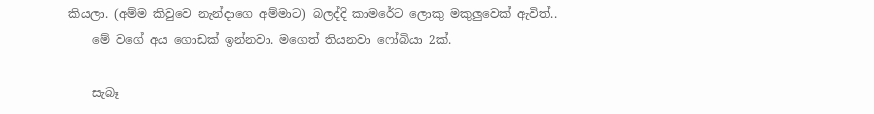කියලා. (අම්ම කිවුවෙ නැන්දාගෙ අම්මාට) බලද්දි කාමරේට ලොකු මකුලුවෙක් ඇවිත්..
    මේ වගේ අය ගොඩක් ඉන්නවා. මගෙත් තියනවා ෆෝබියා 2ක්.

    සැබෑ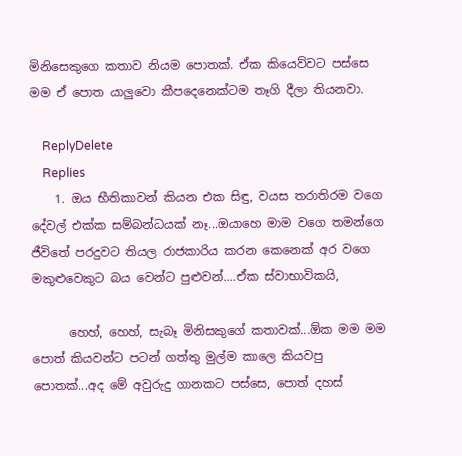මිනිසෙකුගෙ කතාව නියම පොතක්. ඒක කියෙව්වට පස්සෙ මම ඒ පොත යාලුවො කීපදෙනෙක්ටම තෑගි දීලා තියනවා.

    ReplyDelete
    Replies
    1. ඔය භීතිකාවන් කියන එක සිඳු, වයස තරාතිරම වගෙ දේවල් එක්ක සම්බන්ධයක් නෑ...ඔයාහෙ මාම වගෙ තමන්ගෙ ජීවිතේ පරදුවට තියල රාජකාරිය කරන කෙනෙක් අර වගෙ මකුළුවෙකුට බය වෙන්ට පුළුවන්....ඒක ස්වාභාවිකයි,

      හෙහ්, හෙහ්, සැබෑ මිනිසකුගේ කතාවක්...ඕක මම මම පොත් කියවන්ට පටන් ගත්තු මුල්ම කාලෙ කියවපු පොතක්...අද මේ අවුරුදු ගානකට පස්සෙ, පොත් දහස්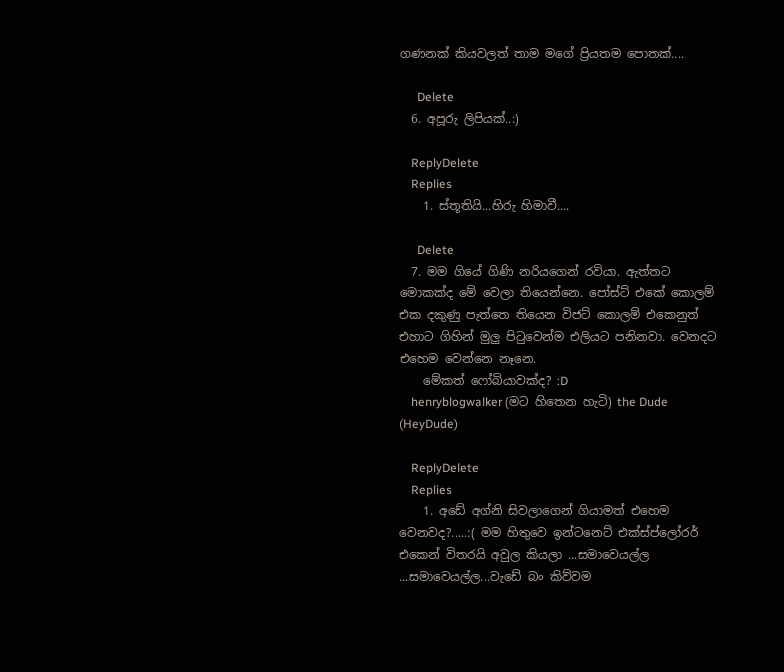ගණනක් කියවලත් තාම මගේ ප්‍රියතම පොතක්....

      Delete
  6. අපූරු ලිපියක්..:)

    ReplyDelete
    Replies
    1. ස්තූතියි...හිරු හිමාවී....

      Delete
  7. මම ගියේ ගිණි නරියගෙන් රවියා. ඇත්තට මොකක්ද මේ වෙලා තියෙන්නෙ. පෝස්ට් එකේ කොලම් එක දකුණු පැත්තෙ තියෙන විජට් කොලම් එකෙනුත් එහාට ගිහින් මුලු පි‍ටුවෙන්ම එලියට පනිනවා. වෙනදට එහෙම වෙන්නෙ නෑනෙ.
    මේකත් ෆෝබියාවක්ද? :D
    henryblogwalker (මට හිතෙන හැටි) the Dude (HeyDude)

    ReplyDelete
    Replies
    1. අඩේ අග්නි සිවලාගෙන් ගියාමත් එහෙම වෙනවද?.....:( මම හිතුවෙ ඉන්ටනෙට් එක්ස්ප්ලෝරර් එකෙන් විතරයි අවුල කියලා ...සමාවෙයල්ල ...සමාවෙයල්ල...වැඩේ බං කිව්වම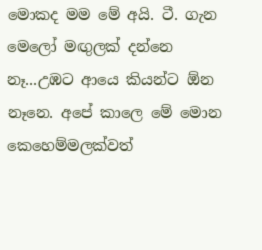මොකද මම මේ අයි. ටී. ගැන මෙලෝ මඟුලක් දන්නෙ නෑ...උඹට ආයෙ කියන්ට ඕන නෑනෙ. අපේ කාලෙ මේ මොන කෙහෙම්මලක්වත්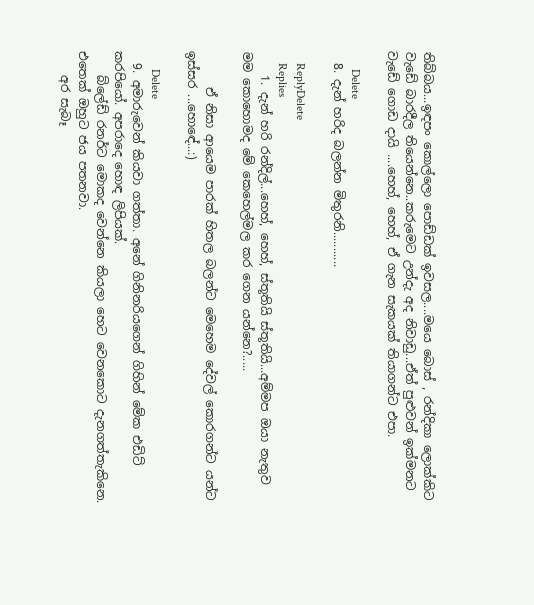තිබ්බය...ඉඳපං කොල්ලො පොඩ්ඩක් ඉවසල....මයෙ බොස් , රන්දිකා ලොක්කිට වැඩේ බාරදීල තියෙන්නෙ..කරුමෙට උන්දැ අද නිවාඩු...ඒත් පුළුවන් ඉක්මනට වැඩේ ගොඩ දායි ....හෙහ්, හෙහ්, ඒ ගැන සැකයක් තියාගන්ට එපා.

      Delete
  8. දැන් හරිද බලන්න මිතුරනි...........

    ReplyDelete
    Replies
    1. දැන් හරි රන්දිල්...හෙහ්, හෙහ්, ස්තූතියි ස්තූතියි...අම්මප ඔයා නැතුව මම කොහොමද මේ කෙහෙල්මල කර ගෙන යන්නෙ?.....

      ඒ නිසා ආයෙම පාරක් හිතල බලන්ට මෙහෙම දේවල් කොරගන්ට යන්ට ඉස්සර ...හොඳේ...:)

      Delete
  9. අමාරුවෙන් කියවා ගත්තා. අනේ ගිනිනරියගෙන් ගිහින් මේක එඩිට් කරපියෝ. අපරාදෙ හොඳ ලිපියක්.
    බ්ලේඩ් රනර්ට මොකද වෙන්නෙ කියලා හෙට වෙනකොට දැනගත්තැකිනෙ. එතෙක් ඔහුට ජය පතනවා.
    අර සැබෑ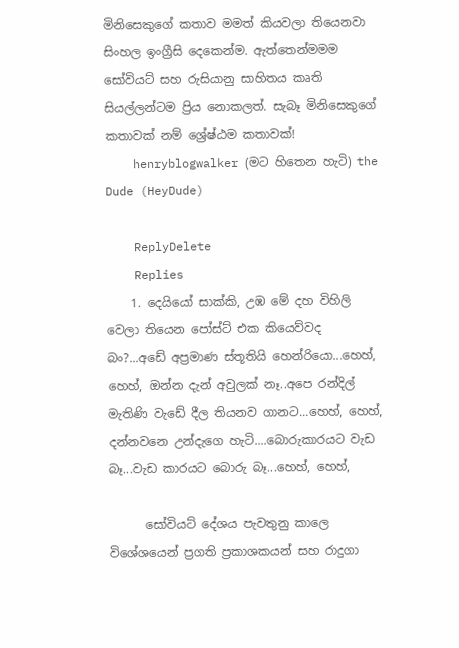මිනිසෙකුගේ කතාව මමත් කියවලා තියෙනවා සිංහල ඉංග්‍රීසි දෙකෙන්ම. ඇත්තෙන්මමම සෝවියට් සහ රුසියානු සාහිතය කෘති සියල්ලන්ටම ප්‍රිය නොකලත්. සැබෑ මිනිසෙකුගේ කතාවක් නම් ශ්‍රේෂ්ඨම කතාවක්!
    henryblogwalker (මට හිතෙන හැටි) the Dude (HeyDude)

    ReplyDelete
    Replies
    1. දෙයියෝ සාක්කි, උඹ මේ දහ විහිලි වෙලා තියෙන පෝස්ට් එක කියෙව්වද බං?...අඩේ අප්‍රමාණ ස්තූතියි හෙන්රියො...හෙහ්, හෙහ්, ඔන්න දැන් අවුලක් නෑ..අපෙ රන්දිල් මැතිණි වැඩේ දීල තියනව ගානට...හෙහ්, හෙහ්, දන්නවනෙ උන්දැගෙ හැටි....බොරුකාරයට වැඩ බෑ...වැඩ කාරයට බොරු බෑ...හෙහ්, හෙහ්,

      සෝවියට් දේශය පැවතුනු කාලෙ විශේශයෙන් ප්‍රගති ප්‍රකාශකයන් සහ රාදුගා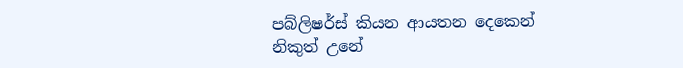පබ්ලිෂර්ස් කියන ආයතන දෙකෙන් නිකුත් උනේ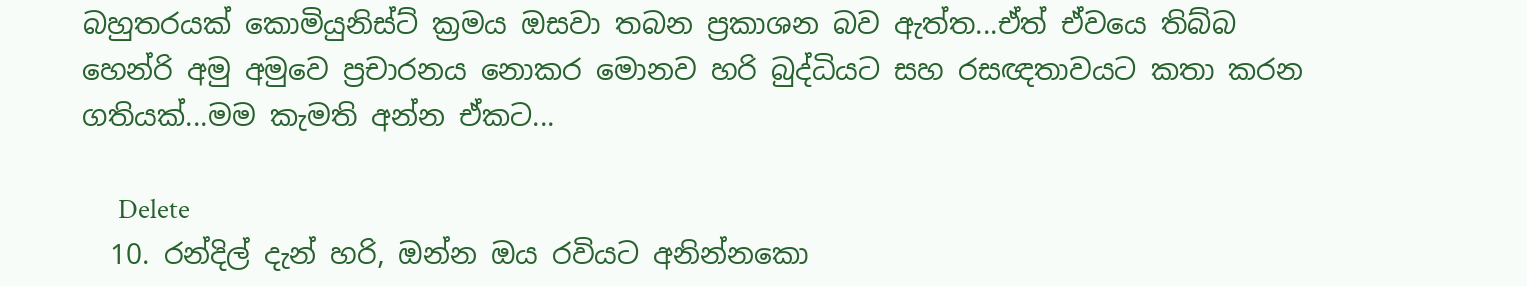බහුතරයක් කොමියුනිස්ට් ක්‍රමය ඔසවා තබන ප්‍රකාශන බව ඇත්ත...ඒත් ඒවයෙ තිබ්බ හෙන්රි අමු අමුවෙ ප්‍රචාරනය නොකර මොනව හරි බුද්ධියට සහ රසඥතාවයට කතා කරන ගතියක්...මම කැමති අන්න ඒකට...

      Delete
  10. රන්දිල් දැන් හරි, ඔන්න ඔය රවියට අනින්නකො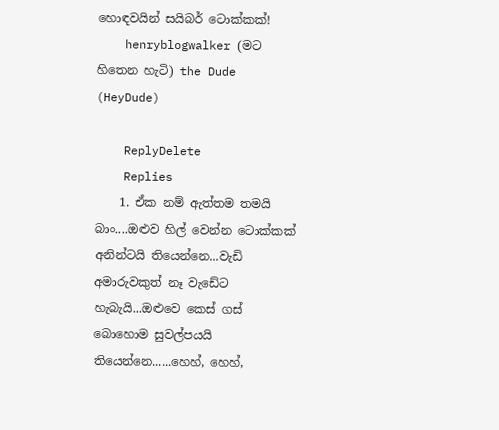හොඳවයින් සයිබර් ටොක්කක්!
    henryblogwalker (මට හිතෙන හැටි) the Dude (HeyDude)

    ReplyDelete
    Replies
    1. ඒක නම් ඇත්තම තමයි බාං....ඔළුව හිල් වෙන්න ටොක්කක් අනින්ටයි තියෙන්නෙ...වැඩි අමාරුවකුත් නෑ වැඩේට හැබැයි...ඔළුවෙ කෙස් ගස් බොහොම සුවල්පයයි තියෙන්නෙ......හෙහ්, හෙහ්,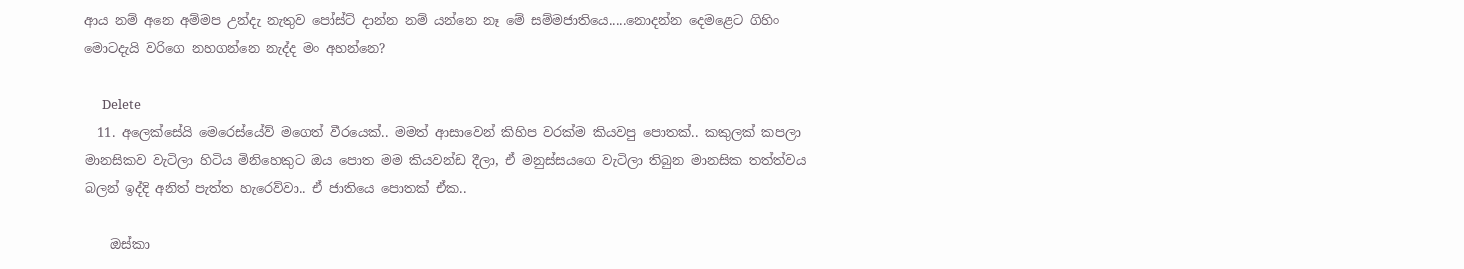ආය නම් අනෙ අම්මප උන්දැ නැතුව පෝස්ට් දාන්න නම් යන්නෙ නෑ මේ සම්මජාතියෙ.....නොදන්න දෙමළෙට ගිහිං මොටදැයි වරිගෙ නහගන්නෙ නැද්ද මං අහන්නෙ?

      Delete
  11. අලෙක්සේයි මෙරෙස්යේව් මගෙත් වීරයෙක්.. මමත් ආසාවෙන් කිහිප වරක්ම කියවපු පොතක්.. කකුලක් කපලා මානසිකව වැටිලා හිටිය මිනිහෙකුට ඔය පොත මම කියවන්ඩ දීලා, ඒ මනුස්සයගෙ වැටිලා තිබුන මානසික තත්ත්වය බලන් ඉද්දි අනිත් පැත්ත හැරෙව්වා.. ඒ ජාතියෙ පොතක් ඒක..

    ඔස්කා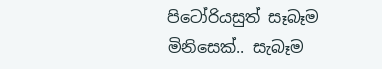පිටෝරියසුත් සෑබෑම මිනිසෙක්.. සැබෑම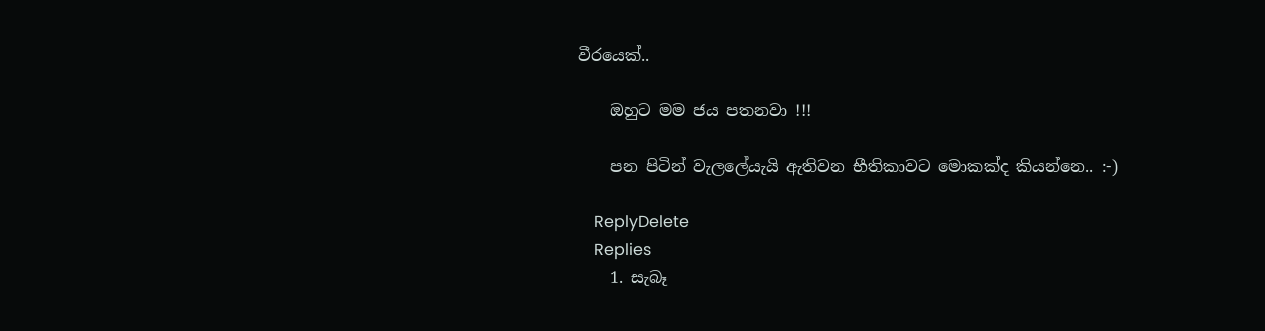වීරයෙක්..

    ඔහුට මම ජය පතනවා !!!

    පන පිටින් වැලලේයැයි ඇතිවන භීතිකාවට මොකක්ද කියන්නෙ.. :-)

    ReplyDelete
    Replies
    1. සැබෑ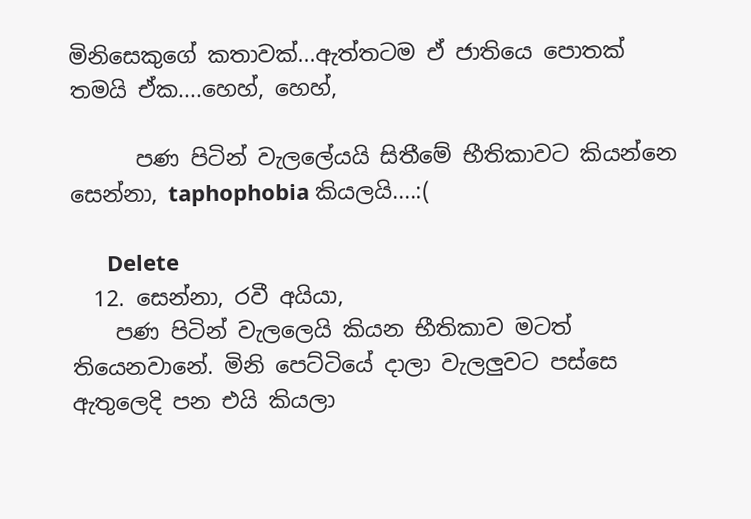මිනිසෙකුගේ කතාවක්...ඇත්තටම ඒ ජාතියෙ පොතක් තමයි ඒක....හෙහ්, හෙහ්,

      පණ පිටින් වැලලේයයි සිතීමේ භීතිකාවට කියන්නෙ සෙන්නා, taphophobia කියලයි....:(

      Delete
  12. සෙන්නා, රවී අයියා,
    පණ පිටින් වැලලෙයි කියන භීතිකාව මටත් තියෙනවානේ. මිනි පෙට්ටියේ දාලා වැලලුවට පස්සෙ ඇතුලෙදි පන එයි කියලා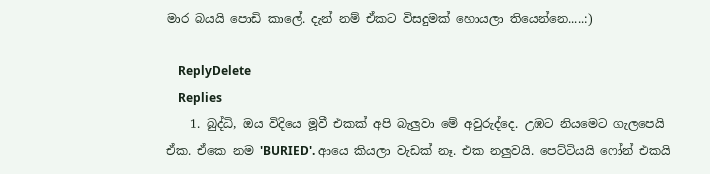මාර බයයි පොඩි කාලේ. දැන් නම් ඒකට විසදුමක් හොයලා තියෙන්නෙ.....:)

    ReplyDelete
    Replies
    1. බුද්ධි, ඔය විදියෙ මූවී එකක් අපි බැලුවා මේ අවුරුද්දෙ. උඹට නියමෙට ගැලපෙයි ඒක. ඒකෙ නම 'BURIED'. ආයෙ කියලා වැඩක් නෑ. එක නලුවයි. පෙට්ටියයි ෆෝන් එකයි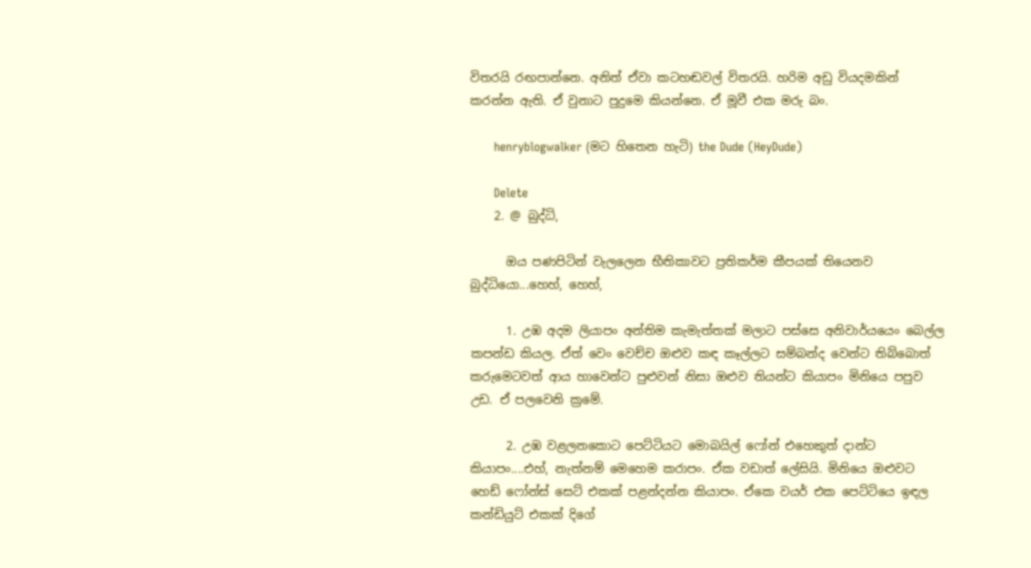විතරයි රඟපාන්නෙ. අනිත් ඒවා කටහඬවල් විතරයි. හරිම අඩු වියදමකින් කරන්න ඇති. ඒ වුනාට පුදුමෙ කියන්නෙ. ඒ මූවී එක මරු බං.

      henryblogwalker (මට හිතෙන හැටි) the Dude (HeyDude)

      Delete
    2. @ බුද්ධි,

      ඔය පණපිටින් වැලලෙන භීතිකාවට ප්‍රතිකර්ම කීපයක් තියෙනව බුද්ධියො...හෙහ්, හෙහ්,

      1. උඹ අදම ලියාපං අන්තිම කැමැත්තක් මලාට පස්සෙ අනිවාර්යයෙං බෙල්ල කපන්ඩ කියල. ඒත් වෙං වෙච්ච ඔළුව කඳ කෑල්ලට සම්බන්ද වෙන්ට තිබ්බොත් කරුමෙටවත් ආය හාවෙන්ට පුළුවන් නිසා ඔළුව තියන්ට කියාපං මිනියෙ පපුව උඩ. ඒ පලවෙනි ක්‍රමේ.

      2. උඹ වළලනකොට පෙට්ටියට මොබයිල් ෆෝන් එහෙකුත් දාන්ට කියාපං....එහ්, නැත්නම් මෙහෙම කරාපං. ඒක වඩාත් ලේසියි. මිනියෙ ඔළුවට හෙඩ් ෆෝන්ස් සෙට් එකක් පළන්දන්න කියාපං. ඒකෙ වයර් එක පෙට්ටියෙ ඉඳල කන්ඩියුට් එකක් දිගේ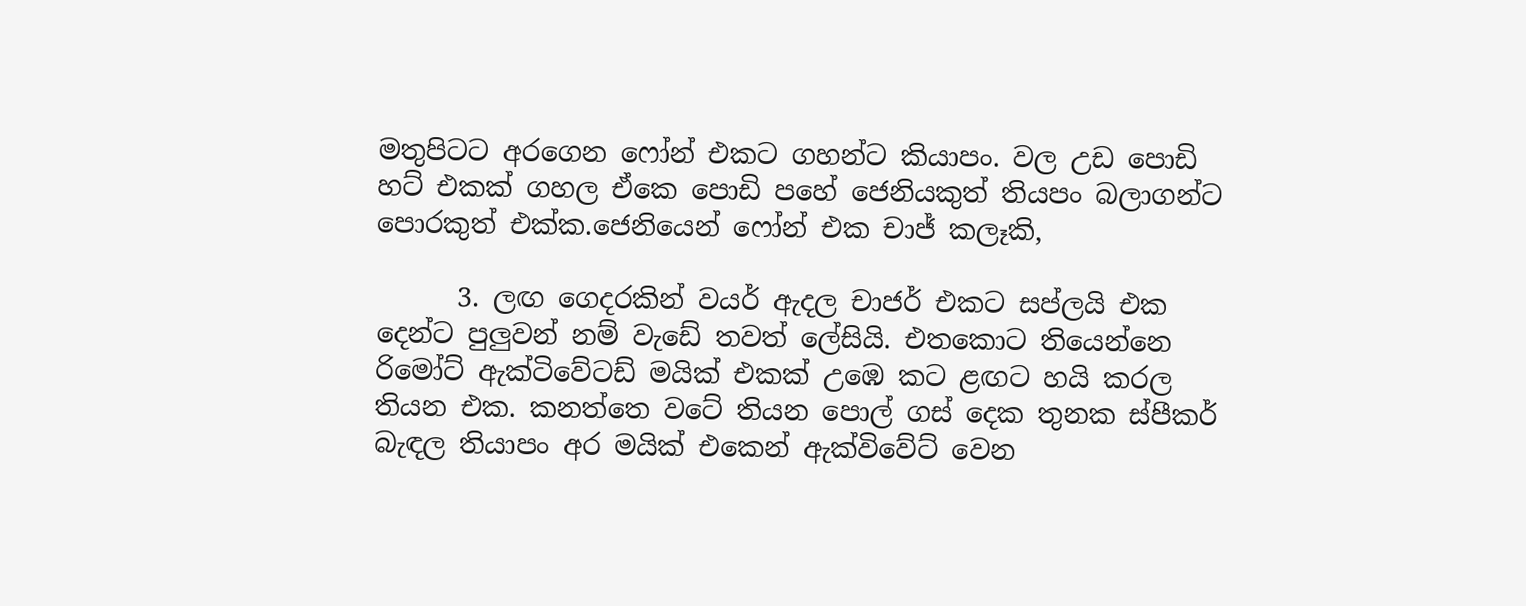මතුපිටට අරගෙන ෆෝන් එකට ගහන්ට කියාපං. වල උඩ පොඩි හට් එකක් ගහල ඒකෙ පොඩි පහේ ජෙනියකුත් තියපං බලාගන්ට පොරකුත් එක්ක.ජෙනියෙන් ෆෝන් එක චාජ් කලෑකි,

      3. ලඟ ගෙදරකින් වයර් ඇදල චාජර් එකට සප්ලයි එක දෙන්ට පුලුවන් නම් වැඩේ තවත් ලේසියි. එතකොට තියෙන්නෙ රිමෝට් ඇක්ටිවේටඩ් මයික් එකක් උඹෙ කට ළඟට හයි කරල තියන එක. කනත්තෙ වටේ තියන පොල් ගස් දෙක තුනක ස්පීකර් බැඳල තියාපං අර මයික් එකෙන් ඇක්විවේට් වෙන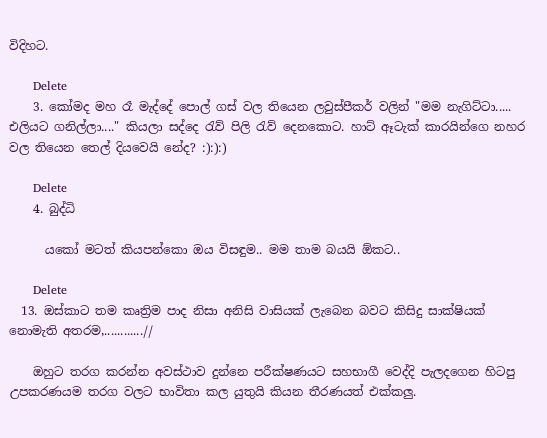විදිහට.

      Delete
    3. කෝමද මහ රෑ මැද්දේ පොල් ගස් වල තියෙන ලවුස්පීකර් වලින් "මම නැගිට්ටා..... එලියට ගනිල්ලා...." කියලා සද්දෙ රැව් පිලි රැව් දෙනකොට. හාට් ඈටැක් කාරයින්ගෙ නහර වල තියෙන තෙල් දියවෙයි නේද? :):):)

      Delete
    4. බුද්ධි

      යකෝ මටත් කියපන්කො ඔය විසඳුම.. මම තාම බයයි ඕකට..

      Delete
  13. ඔස්කාට තම කෘත්‍රිම පාද නිසා අනිසි වාසියක් ලැබෙන බවට කිසිදු සාක්ෂියක් නොමැති අතරම,............//

    ඔහුට තරග කරන්න අවස්ථාව දුන්නෙ පරීක්ෂණයට සහභාගී වෙද්දි පැලදගෙන හිටපු උපකරණයම තරග වලට භාවිතා කල යුතුයි කියන තීරණයත් එක්කලු.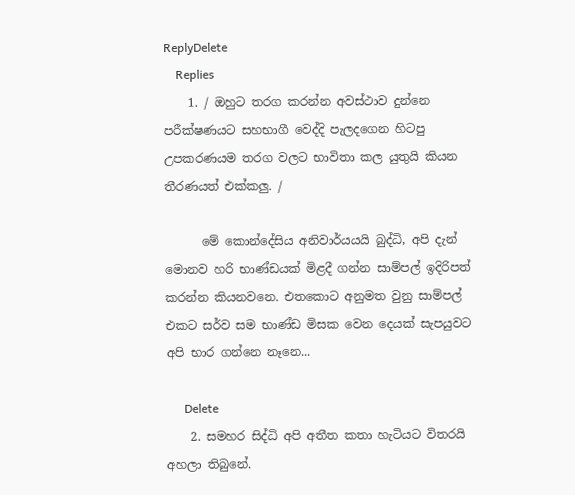ReplyDelete
    Replies
    1. / ඔහුට තරග කරන්න අවස්ථාව දුන්නෙ පරීක්ෂණයට සහභාගී වෙද්දි පැලදගෙන හිටපු උපකරණයම තරග වලට භාවිතා කල යුතුයි කියන තීරණයත් එක්කලු. /

      මේ කොන්දේසිය අනිවාර්යයයි බුද්ධි, අපි දැන් මොනව හරි භාණ්ඩයක් මිළදී ගන්න සාම්පල් ඉදිරිපත් කරන්න කියනවනෙ. එතකොට අනුමත වුනු සාම්පල් එකට සර්ව සම භාණ්ඩ මිසක වෙන දෙයක් සැපයුවට අපි භාර ගන්නෙ නෑනෙ...

      Delete
    2. සමහර සිද්ධි අපි අතීත කතා හැටියට විතරයි අහලා තිබුනේ.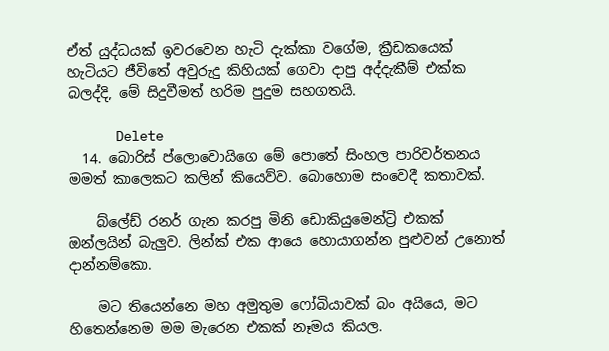ඒත් යුද්ධයක් ඉවරවෙන හැටි දැක්කා වගේම, ක්‍රීඩකයෙක් හැටියට ජීවිතේ අවුරුදු කිහියක් ගෙවා දාපු අද්දැකීම් එක්ක බලද්දි, මේ සිදුවීමත් හරිම පුදුම සහගතයි.

      Delete
  14. බොරිස් ප්ලොවොයිගෙ මේ පොතේ සිංහල පාරිවර්තනය මමත් කාලෙකට කලින් කියෙව්ව. බොහොම සංවෙදී කතාවක්.

    බ්ලේඩ් රනර් ගැන කරපු මිනි ඩොකියුමෙන්ට්‍රි එකක් ඔන්ලයින් බැලුව. ලින්ක් එක ආයෙ හොයාගන්න පුළුවන් උනොත් දාන්නම්කො.

    මට තියෙන්නෙ මහ අමුතුම ෆෝබියාවක් බං අයියෙ, මට හිතෙන්නෙම මම මැරෙන එකක් නෑමය කියල.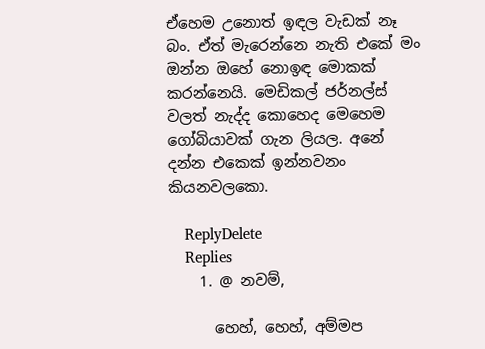ඒහෙම උනොත් ඉඳල වැඩක් නෑ බං. ඒත් මැරෙන්නෙ නැති එකේ මං ඔන්න ඔහේ නොඉඳ මොකක් කරන්නෙයි. මෙඩිකල් ජර්නල්ස් වලත් නැද්ද කොහෙද මෙහෙම ගෝබියාවක් ගැන ලියල. අනේ දන්න එකෙක් ඉන්නවනං කියනවලකො.

    ReplyDelete
    Replies
    1. @ නවම්,

      හෙහ්, හෙහ්, අම්මප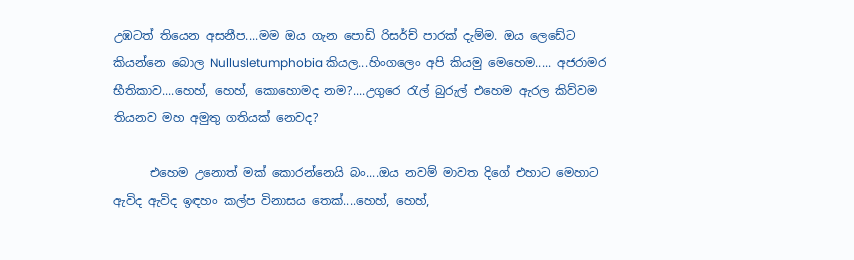උඹටත් තියෙන අසනීප....මම ඔය ගැන පොඩි රිසර්ච් පාරක් දැම්ම. ඔය ලෙඩේට කියන්නෙ බොල Nullusletumphobia කියල...හිංගලෙං අපි කියමු මෙහෙම..... අජරාමර භීතිකාව....හෙහ්, හෙහ්, කොහොමද නම?....උගුරෙ රැල් බුරුල් එහෙම ඇරල කිව්වම තියනව මහ අමුතු ගතියක් නෙවද?

      එහෙම උනොත් මක් කොරන්නෙයි බං....ඔය නවම් මාවත දිගේ එහාට මෙහාට ඇවිද ඇවිද ඉඳහං කල්ප විනාසය තෙක්....හෙහ්, හෙහ්,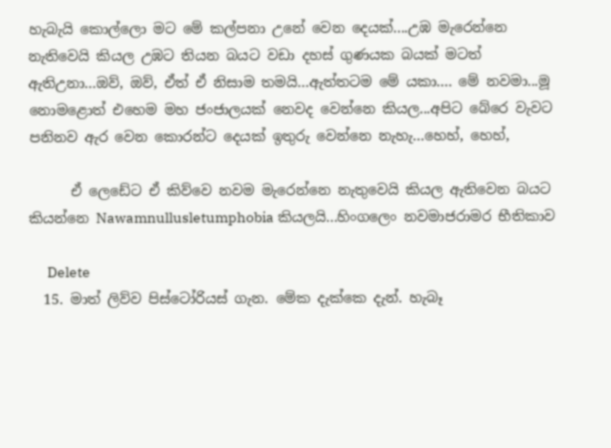හැබැයි කොල්ලො මට මේ කල්පනා උනේ වෙන දෙයක්....උඹ මැරෙන්නෙ නැතිවෙයි කියල උඹට තියන බයට වඩා දහස් ගුණයක බයක් මටත් ඇතිඋනා...ඔව්, ඔව්, ඒත් ඒ නිසාම තමයි...ඇත්තටම මේ යකා.... මේ නවමා...මූ නොමළොත් එහෙම මහ ජංජාලයක් නෙවද වෙන්නෙ කියල...අපිට බේරෙ වැවට පනිනව ඇර වෙන කොරන්ට දෙයක් ඉතුරු වෙන්නෙ නැහැ...හෙහ්, හෙහ්,

      ඒ ලෙඩේට ඒ කිව්වෙ නවම මැරෙන්නෙ නැතුවෙයි කියල ඇතිවෙන බයට කියන්නෙ Nawamnullusletumphobia කියලයි...හිංගලෙං නවමාජරාමර භීතිකාව

      Delete
  15. මාත් ලිව්ව පිස්ටෝරියස් ගැන. මේක දැක්කෙ දැන්. හැබෑ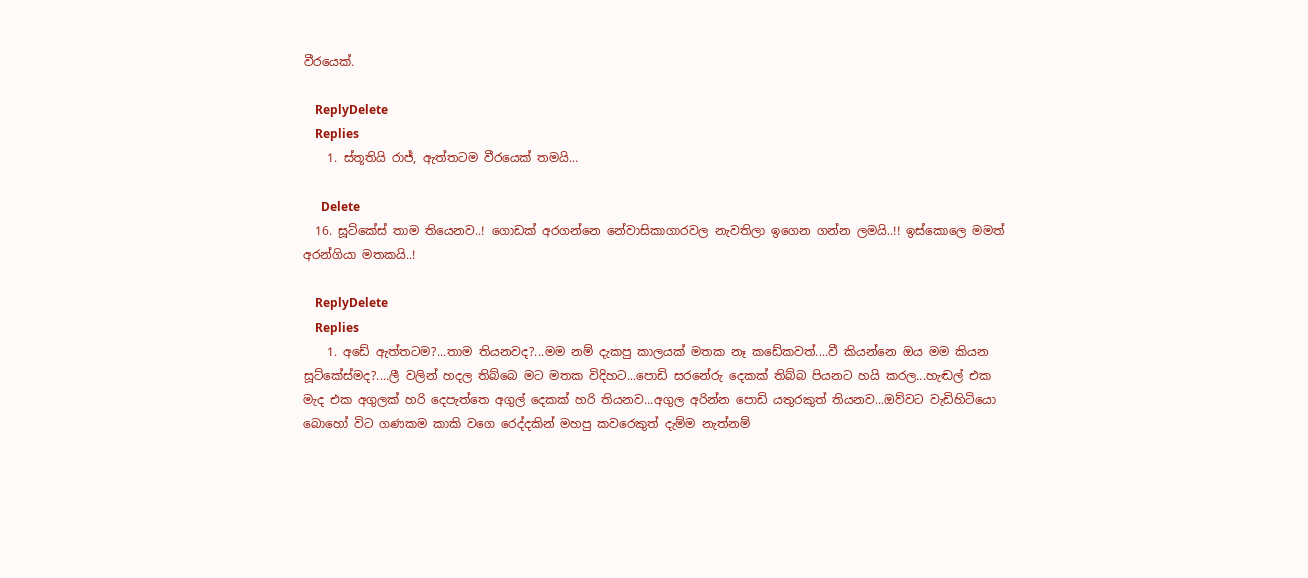වීරයෙක්.

    ReplyDelete
    Replies
    1. ස්තූතියි රාජ්, ඇත්තටම වීරයෙක් තමයි...

      Delete
  16. සූට්කේස් තාම තියෙනව..! ගොඩක් අරගන්නෙ නේවාසිකාගාරවල නැවතිලා ඉගෙන ගන්න ලමයි..!! ඉස්කොලෙ මමත් අරන්ගියා මතකයි..!

    ReplyDelete
    Replies
    1. අඩේ ඇත්තටම?...තාම තියනවද?...මම නම් දැකපු කාලයක් මතක නෑ කඩේකවත්....වී කියන්නෙ ඔය මම කියන සූට්කේස්මද?....ලී වලින් හදල තිබ්බෙ මට මතක විදිහට...පොඩි සරනේරු දෙකක් තිබ්බ පියනට හයි කරල...හැඬල් එක මැද එක අගුලක් හරි දෙපැත්තෙ අගුල් දෙකක් හරි තියනව...අගුල අරින්න පොඩි යතුරකුත් තියනව...ඔව්වට වැඩිහිටියො බොහෝ විට ගණකම කාකි වගෙ රෙද්දකින් මහපු කවරෙකුත් දැම්ම නැත්නම්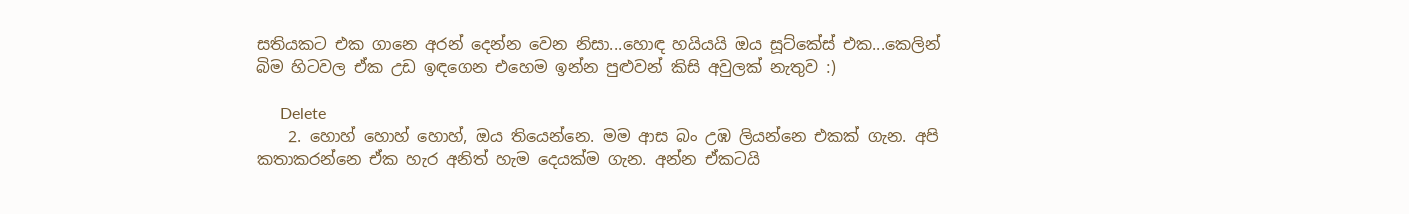සතියකට එක ගානෙ අරන් දෙන්න වෙන නිසා...හොඳ හයියයි ඔය සූට්කේස් එක...කෙලින් බිම හිටවල ඒක උඩ ඉඳගෙන එහෙම ඉන්න පුළුවන් කිසි අවුලක් නැතුව :)

      Delete
    2. හොහ් හොහ් හොහ්, ඔය තියෙන්නෙ. මම ආස බං උඹ ලියන්නෙ එකක් ගැන. අපි කතාකරන්නෙ ඒක හැර අනිත් හැම දෙයක්ම ගැන. අන්න ඒකටයි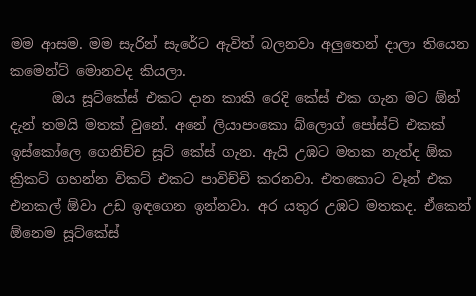මම ආසම. මම සැරින් සැරේට ඇවිත් බලනවා අලුතෙන් දාලා තියෙන කමෙන්ට් මොනවද කියලා.
      ඔය සූට්කේස් එකට දාන කාකි රෙදි කේස් එක ගැන මට ඕන් දැන් තමයි මතක් වුනේ. අනේ ලියාපංකො බ්ලොග් පෝස්ට් එකක් ඉස්කෝලෙ ගෙනිච්ච සූට් කේස් ගැන. ඇයි උඹට මතක නැත්ද ඕක ක්‍රිකට් ගහන්න විකට් එකට පාවිච්චි කරනවා. එතකොට වෑන් එක එනකල් ඕවා උඩ ඉඳගෙන ඉන්නවා. අර යතුර උඹට මතකද. ඒකෙන් ඕනෙම සූට්කේස්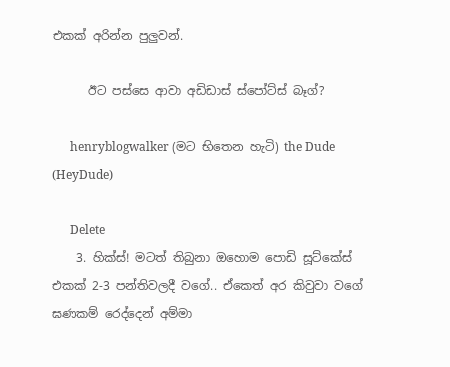එකක් අරින්න පුලුවන්.

      ඊට පස්සෙ ආවා අඩිඩාස් ස්පෝට්ස් බෑග්?

      henryblogwalker (මට භිතෙන හැටි) the Dude (HeyDude)

      Delete
    3. හික්ස්! මටත් තිබුනා ඔහොම පොඩි සූට්කේස් එකක් 2-3 පන්තිවලදී වගේ.. ඒකෙත් අර කිවුවා වගේ ඝණකම් රෙද්දෙන් අම්මා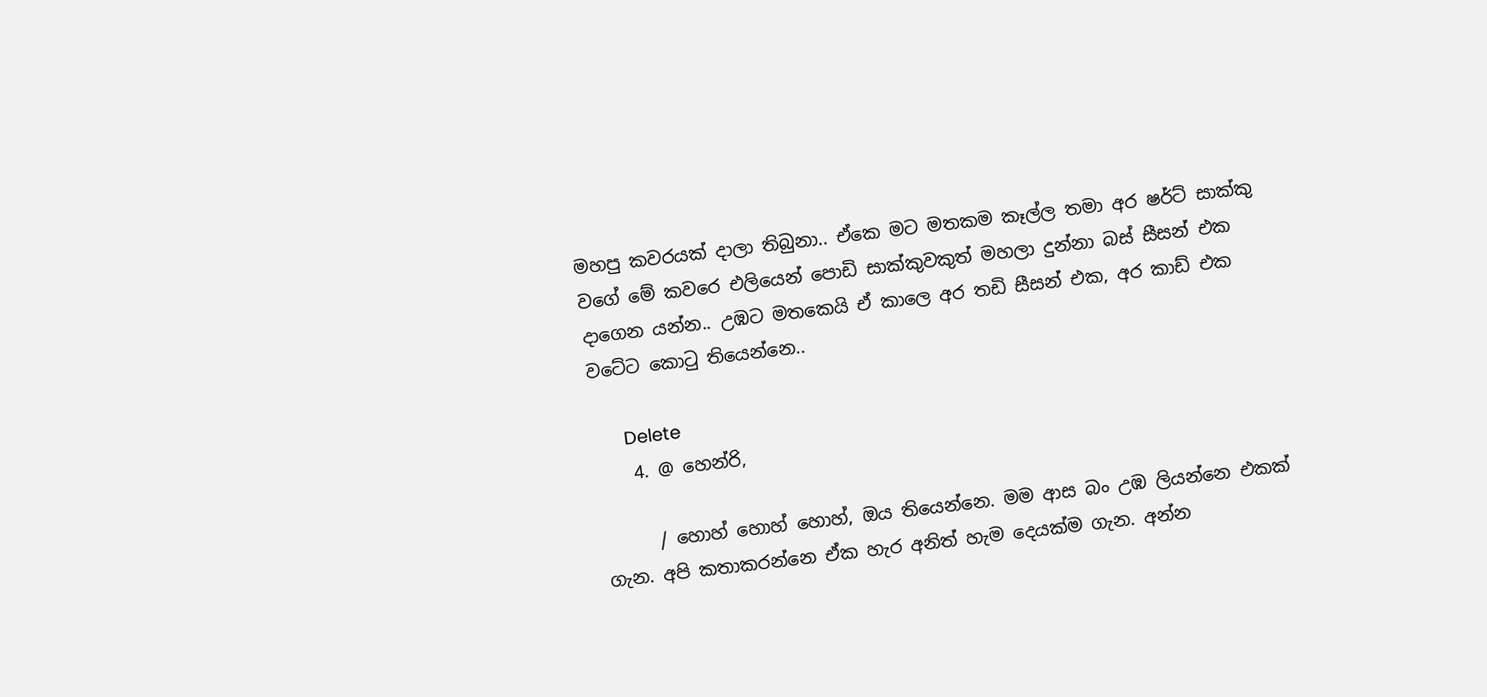මහපු කවරයක් දාලා තිබුනා.. ඒකෙ මට මතකම කෑල්ල තමා අර ෂර්ට් සාක්කු වගේ මේ කවරෙ එලියෙන් පොඩි සාක්කුවකුත් මහලා දුන්නා බස් සීසන් එක දාගෙන යන්න.. උඹට මතකෙයි ඒ කාලෙ අර තඩි සීසන් එක, අර කාඩ් එක වටේට කොටු තියෙන්නෙ..

      Delete
    4. @ හෙන්රි,

      / හොහ් හොහ් හොහ්, ඔය තියෙන්නෙ. මම ආස බං උඹ ලියන්නෙ එකක් ගැන. අපි කතාකරන්නෙ ඒක හැර අනිත් හැම දෙයක්ම ගැන. අන්න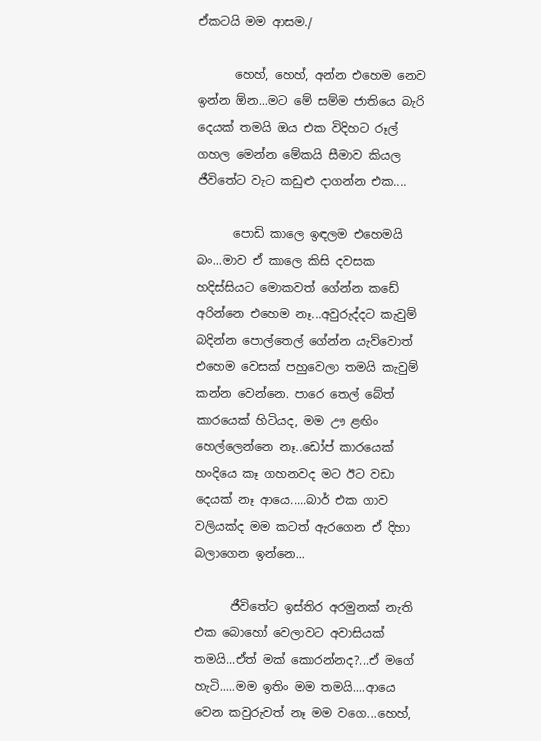ඒකටයි මම ආසම./

      හෙහ්, හෙහ්, අන්න එහෙම නෙව ඉන්න ඕන...මට මේ සම්ම ජාතියෙ බැරි දෙයක් තමයි ඔය එක විදිහට රූල් ගහල මෙන්න මේකයි සීමාව කියල ජීවිතේට වැට කඩුළු දාගන්න එක....

      පොඩි කාලෙ ඉඳලම එහෙමයි බං...මාව ඒ කාලෙ කිසි දවසක හදිස්සියට මොකවත් ගේන්න කඩේ අරින්නෙ එහෙම නෑ...අවුරුද්දට කැවුම් බදින්න පොල්තෙල් ගේන්න යැව්වොත් එහෙම වෙසක් පහුවෙලා තමයි කැවුම් කන්න වෙන්නෙ. පාරෙ තෙල් බේත් කාරයෙක් හිටියද, මම ඌ ළඟිං හෙල්ලෙන්නෙ නෑ..ඩෝප් කාරයෙක් හංදියෙ කෑ ගහනවද මට ඊට වඩා දෙයක් නෑ ආයෙ.....බාර් එක ගාව වලියක්ද මම කටත් ඇරගෙන ඒ දිහා බලාගෙන ඉන්නෙ...

      ජීවිතේට ඉස්තිර අරමුනක් නැති එක බොහෝ වෙලාවට අවාසියක් තමයි...ඒත් මක් කොරන්නද?...ඒ මගේ හැටි.....මම ඉතිං මම තමයි....ආයෙ වෙන කවුරුවත් නෑ මම වගෙ...හෙහ්,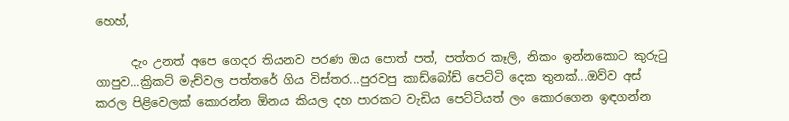හෙහ්,

      දැං උනත් අපෙ ගෙදර තියනව පරණ ඔය පොත් පත්, පත්තර කෑලි, නිකං ඉන්නකොට කුරුටු ගාපුව...ක්‍රිකට් මැච්වල පත්තරේ ගිය විස්තර...පුරවපු කාඩ්බෝඩ් පෙට්ටි දෙක තුනක්...ඔව්ව අස් කරල පිළිවෙලක් කොරන්න ඕනය කියල දහ පාරකට වැඩිය පෙට්ටියත් ලං කොරගෙන ඉඳගන්න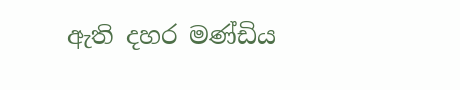ඇති දහර මණ්ඩිය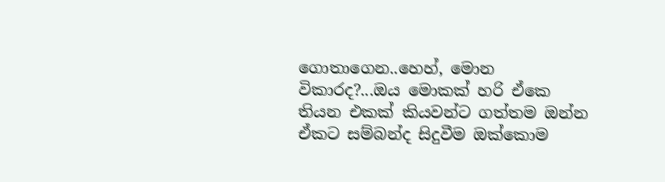ගොතාගෙන..හෙහ්, මොන විකාරද?...ඔය මොකක් හරි ඒකෙ තියන එකක් කියවන්ට ගත්තම ඔන්න ඒකට සම්බන්ද සිදුවීම ඔක්කොම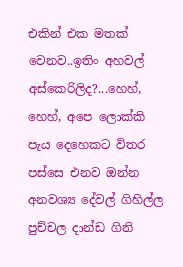එකින් එක මතක් වෙනව..ඉතිං අහවල් අස්කෙරිලිද?...හෙහ්, හෙහ්, අපෙ ලොක්කි පැය දෙහෙකට විතර පස්සෙ එනව ඔන්න අනවශ්‍ය දේවල් ගිහිල්ල පුච්චල දාන්ඩ ගිනි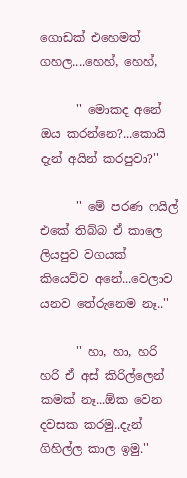ගොඩක් එහෙමත් ගහල....හෙහ්, හෙහ්,

      '' මොකද අනේ ඔය කරන්නෙ?...කොයි දැන් අයින් කරපුවා?''

      '' මේ පරණ ෆයිල් එකේ තිබ්බ ඒ කාලෙ ලියපුව වගයක් කියෙව්ව අනේ...වෙලාව යනව තේරුනෙම නෑ..''

      '' හා, හා, හරි හරි ඒ අස් කිරිල්ලෙන් කමක් නෑ...ඕක වෙන දවසක කරමු..දැන් ගිහිල්ල කාල ඉමු.''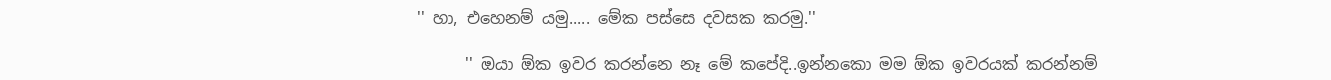'' හා, එහෙනම් යමු..... මේක පස්සෙ දවසක කරමු.''

      '' ඔයා ඕක ඉවර කරන්නෙ නෑ මේ කපේදි..ඉන්නකො මම ඕක ඉවරයක් කරන්නම්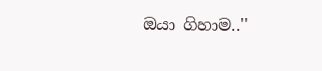ඔයා ගිහාම..''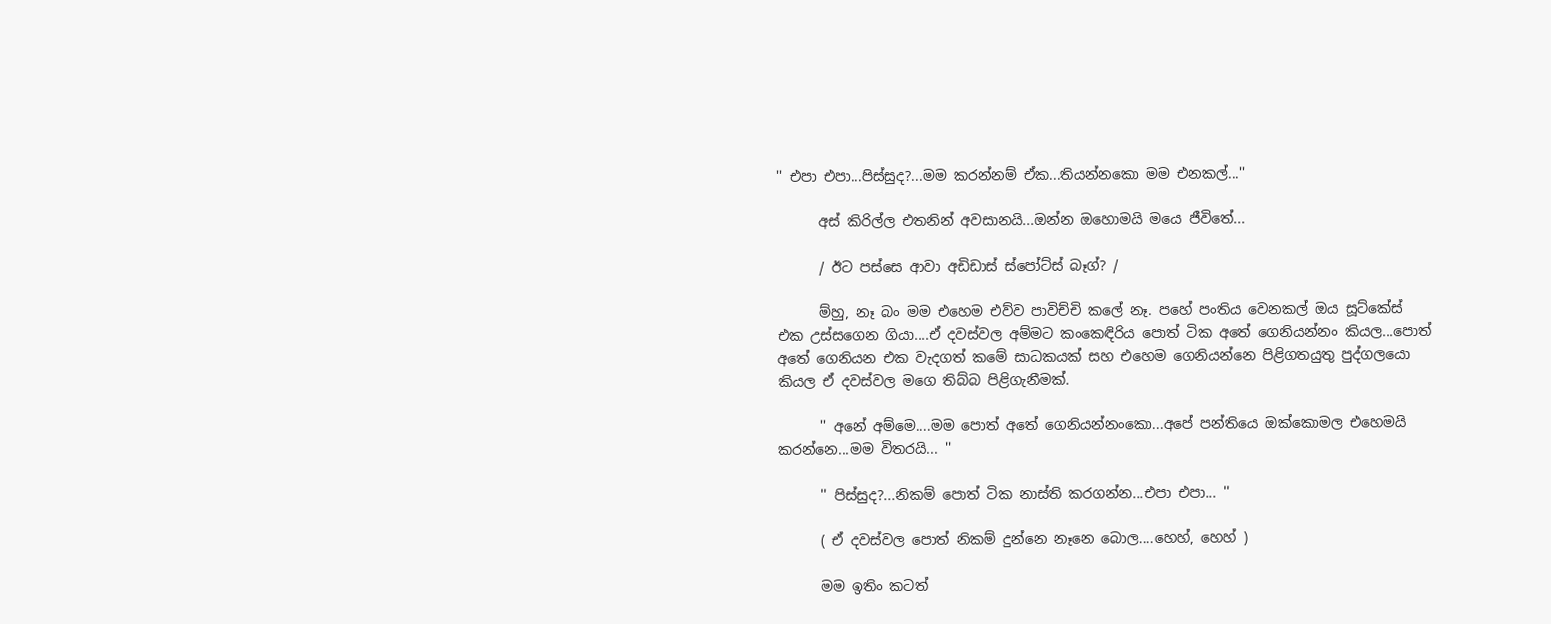'' එපා එපා...පිස්සුද?...මම කරන්නම් ඒක...තියන්නකො මම එනකල්...''

      අස් කිරිල්ල එතනින් අවසානයි...ඔන්න ඔහොමයි මයෙ ජීවිතේ...

      / ඊට පස්සෙ ආවා අඩිඩාස් ස්පෝට්ස් බෑග්? /

      ම්හු, නෑ බං මම එහෙම එව්ව පාවිච්චි කලේ නෑ. පහේ පංතිය වෙනකල් ඔය සූට්කේස් එක උස්සගෙන ගියා....ඒ දවස්වල අම්මට කංකෙඳිරිය පොත් ටික අතේ ගෙනියන්නං කියල...පොත් අතේ ගෙනියන එක වැදගත් කමේ සාධකයක් සහ එහෙම ගෙනියන්නෙ පිළිගතයුතු පුද්ගලයො කියල ඒ දවස්වල මගෙ තිබ්බ පිළිගැනීමක්.

      '' අනේ අම්මෙ....මම පොත් අතේ ගෙනියන්නංකො...අපේ පන්තියෙ ඔක්කොමල එහෙමයි කරන්නෙ...මම විතරයි... ''

      '' පිස්සුද?...නිකම් පොත් ටික නාස්ති කරගන්න...එපා එපා... ''

      ( ඒ දවස්වල පොත් නිකම් දුන්නෙ නෑනෙ බොල....හෙහ්, හෙහ් )

      මම ඉතිං කටත්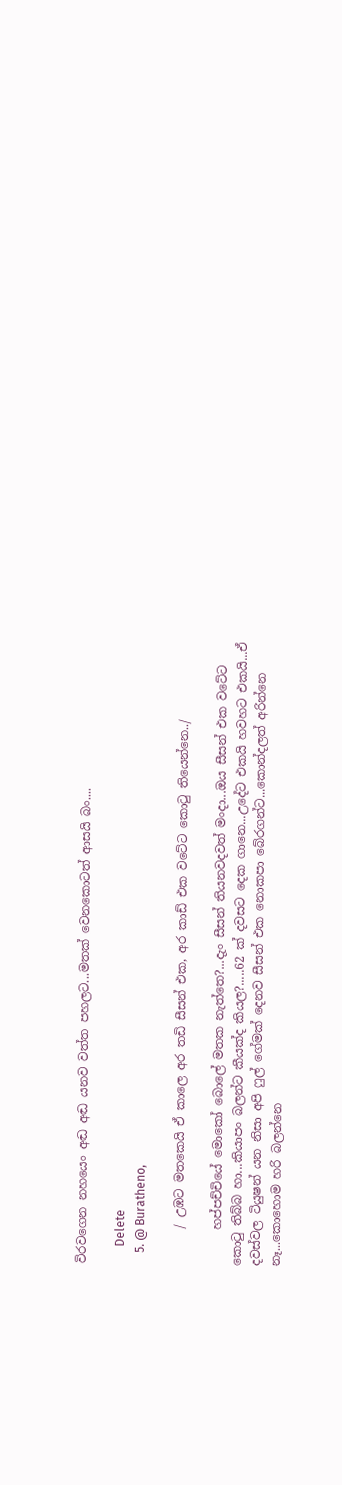විරවගෙන නහයෙං අඬ අඬ යනව වත්ත පහලට...මතක් වෙනකොටත් ආසයි බං....

      Delete
    5. @ Buratheno,

      / උඹට මතකෙයි ඒ කාලෙ අර තඩි සීසන් එක, අර කාඩ් එක වටේට කොටු තියෙන්නෙ../

      හප්පච්චියේ මොකෝ බොලේ මතක නැත්තෙ?...දැං සීසන් තියනවදවත් මංදා...ඔය සීසන් එක වටේට කොටු තිබ්බ හා...කියාපං බලන්ට කීයක්ද කියල?.....62 ක් දවසට දෙක ගානෙ...උදේට එකයි හවහට එකයි...ඒ දවස්වල ටියුෂන් යන නිසා අපි ෆුල් ගේමක් දෙනව සීසන් එක නොකපා බේරගන්ට...කොන්දලත් අරින්නෙ නෑ...කොහොම හරි බලන්නෙ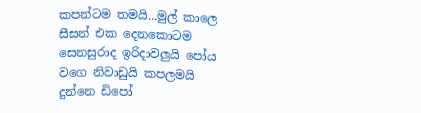කපන්ටම තමයි...මුල් කාලෙ සීසන් එක දෙනකොටම සෙනසුරාද ඉරිදාවලුයි පෝය වගෙ නිවාඩුයි කපලමයි දුන්නෙ ඩිපෝ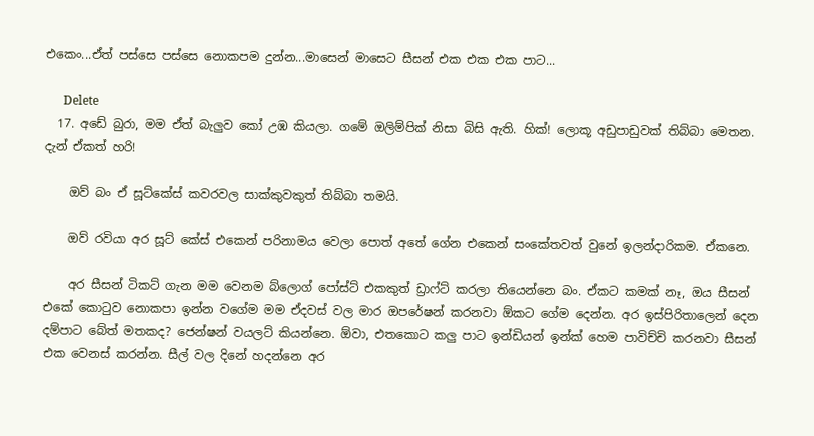එකෙං...ඒත් පස්සෙ පස්සෙ නොකපම දුන්න...මාසෙන් මාසෙට සීසන් එක එක එක පාට...

      Delete
  17. අඩේ බුරා, මම ඒත් බැලුව කෝ උඹ කියලා. ගමේ ඔලිම්පික් නිසා බිසි ඇති. හික්! ලොකූ අඩුපාඩුවක් තිබ්බා මෙතන. දැන් ඒකත් හරි!

    ඔව් බං ඒ සූට්කේස් කවරවල සාක්කුවකුත් තිබ්බා තමයි.

    ඔව් රවියා අර සූට් කේස් එකෙන් පරිනාමය වෙලා පොත් අතේ ගේන එකෙන් සංකේතවත් වුනේ ඉලන්දාරිකම. ඒකනෙ.

    අර සීසන් ටිකට් ගැන මම වෙනම බ්ලොග් පෝස්ට් එකකුත් ඩ්‍රාෆ්ට් කරලා තියෙන්නෙ බං. ඒකට කමක් නෑ, ඔය සීසන් එකේ කො‍ටුව නොකපා ඉන්න වගේම මම ඒදවස් වල මාර ඔපරේෂන් කරනවා ඕකට ගේම දෙන්න. අර ඉස්පිරිතාලෙන් දෙන දම්පාට බේත් මතකද? ජෙන්ෂන් වයලට් කියන්නෙ. ඕවා, එතකොට කලු පාට ඉන්ඩියන් ඉන්ක් හෙම පාවිච්චි කරනවා සීසන් එක වෙනස් කරන්න. සීල් වල දිනේ හදන්නෙ අර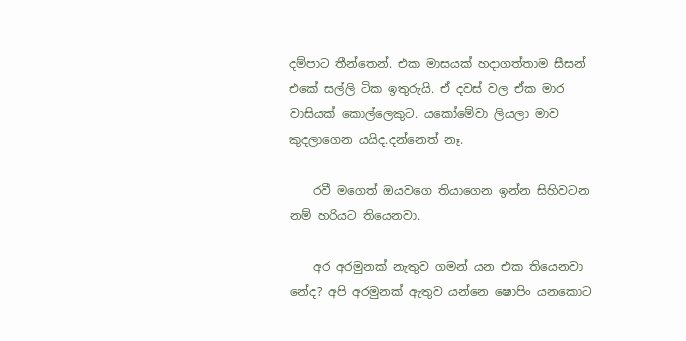දම්පාට තීන්තෙන්. එක මාසයක් හදාගත්තාම සීසන් එකේ සල්ලි ටික ඉතුරුයි. ඒ දවස් වල ඒක මාර වාසියක් කොල්ලෙකුට. යකෝමේවා ලියලා මාව කුදලාගෙන යයිද.දන්නෙත් නෑ.

    රවී මගෙත් ඔයවගෙ තියාගෙන ඉන්න සිහිවටන නම් හරියට තියෙනවා.

    අර අරමුනක් නැතුව ගමන් යන එක තියෙනවා නේද? අපි අරමුනක් ඇතුව යන්නෙ ෂොපිං යනකොට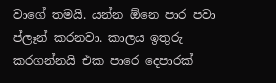වාගේ තමයි. යන්න ඕනෙ පාර පවා ප්ලෑන් කරනවා. කාලය ඉතුරු කරගන්නයි එක පාරෙ දෙපාරක්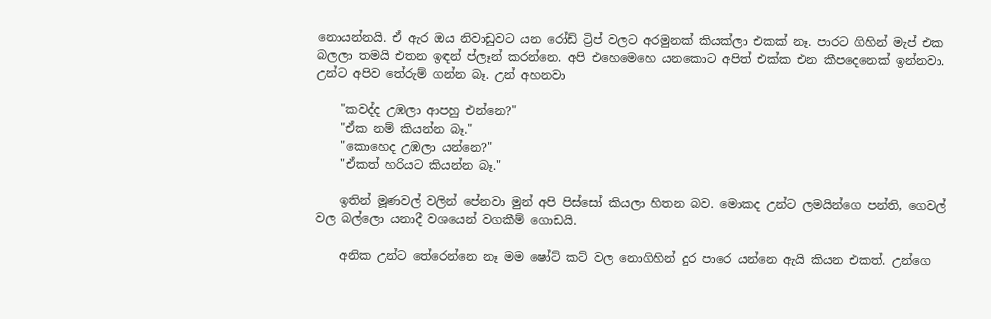නොයන්නයි. ඒ ඇර ඔය නිවාඩුවට යන රෝඩ් ට්‍රිප් වලට අරමුනක් කියක්ලා එකක් නෑ. පාරට ගිහින් මැප් එක බලලා තමයි එතන ඉඳන් ප්ලෑන් කරන්නෙ. අපි එහෙමෙහෙ යනකොට අපිත් එක්ක එන කීපදෙනෙක් ඉන්නවා. උන්ට අපිව තේරුම් ගන්න බෑ. උන් අහනවා

    "කවද්ද උඹලා ආපහු එන්නෙ?"
    "ඒක නම් කියන්න බෑ."
    "කොහෙද උඹලා යන්නෙ?"
    "ඒකත් හරියට කියන්න බෑ."

    ඉතින් මූණවල් වලින් පේනවා මුන් අපි පිස්සෝ කියලා හිතන බව. මොකද උන්ට ලමයින්ගෙ පන්ති, ගෙවල් වල බල්ලො යනාදී වශයෙන් වගකීම් ගොඩයි.

    අනික උන්ට තේරෙන්නෙ නෑ මම ෂෝට් කට් වල නොගිහින් දුර පාරෙ යන්නෙ ඇයි කියන එකත්. උන්ගෙ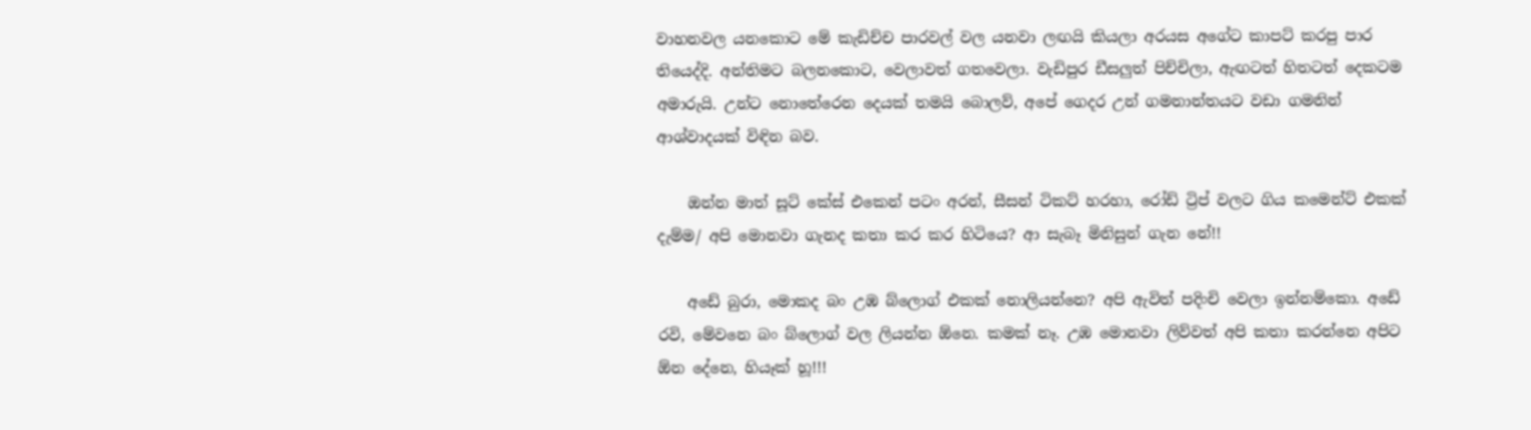වාහනවල යනකොට මේ කැඩිච්ච පාරවල් වල යනවා ලඟයි කියලා අරයස අගේට කාපට් කරපු පාර තියෙද්දි. අන්තිමට බලනකොට, වෙලාවත් ගතවෙලා. වැඩිපුර ඩීසලුත් පිච්චිලා, ඇඟටත් හිතටත් දෙකටම අමාරුයි. උන්ට නොතේරෙන දෙයක් තමයි බොලව්, අපේ ගෙදර උන් ගමනාන්තයට වඩා ගමනින් ආශ්වාදයක් විඳින බව.

    ඔන්න මාත් සූට් කේස් එකෙන් පටං අරන්, සීසන් ටිකට් හරහා, රෝඩ් ට්‍රිප් වලට ගිය කමෙන්ට් එකක් දැම්ම/ අපි මොනවා ගැනද කතා කර කර හිටියෙ? ආ සැබෑ මිනිසුන් ගැන නේ!!

    අඩේ බුරා, මොකද බං උඹ බ්ලොග් එකක් නොලියන්නෙ? අපි ඇවිත් පදිංචි වෙලා ඉන්නම්කො. අඩේ රවි, මේවනෙ බං බ්ලොග් වල ලියන්න ඕනෙ. කමක් නෑ. උඹ මොනවා ලිව්වත් අපි කතා කරන්නෙ අපිට ඕන දේනෙ, හියෑක් හූ!!!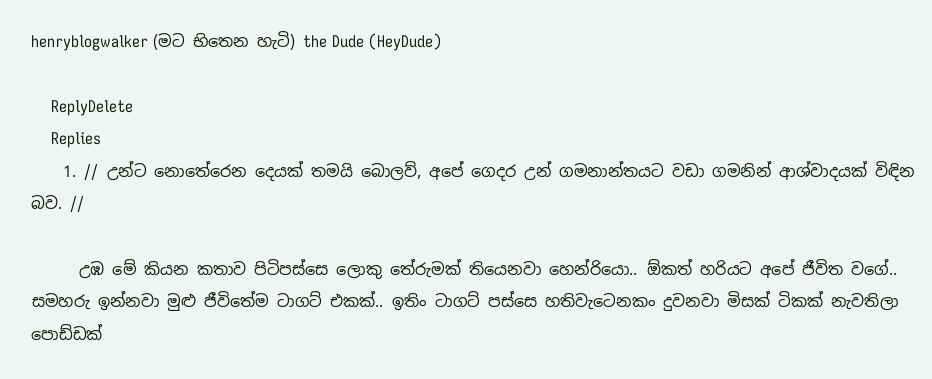henryblogwalker (මට භිතෙන හැටි) the Dude (HeyDude)

    ReplyDelete
    Replies
    1. // උන්ට නොතේරෙන දෙයක් තමයි බොලව්, අපේ ගෙදර උන් ගමනාන්තයට වඩා ගමනින් ආශ්වාදයක් විඳින බව. //

      උඹ මේ කියන කතාව පිටිපස්සෙ ලොකු තේරුමක් ති‍යෙනවා හෙන්රියො.. ඕකත් හරියට අපේ ජීවිත වගේ.. සමහරු ඉන්නවා මුළු ජීවිතේම ටාගට් එකක්.. ඉතිං ටාගට් පස්සෙ හතිවැටෙනකං දුවනවා මිසක් ටිකක් නැවතිලා පොඩ්ඩක්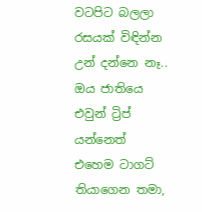වටපිට බලලා රසයක් විඳින්න උන් දන්නෙ නෑ.. ඔය ජාතියෙ එවුන් ට්‍රිප් යන්නෙත් එහෙම ටාගට් තියාගෙන තමා,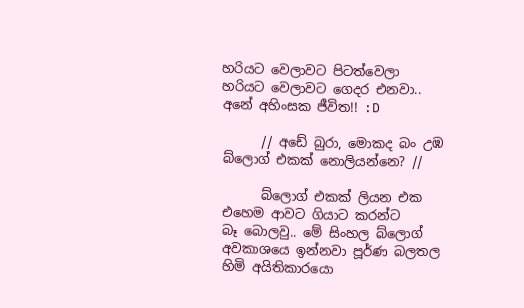හරියට වෙලාවට පිටත්වෙලා හරියට වෙලාවට ගෙදර එනවා.. අනේ අහිංසක ජීවිත!! :D

      // අඩේ බුරා, මොකද බං උඹ බ්ලොග් එකක් නොලියන්නෙ? //

      බ්ලොග් එකක් ලියන එක එහෙම ආවට ගියාට කරන්ට බෑ ‍බොලවු.. මේ සිංහල බ්ලොග් අවකාශයෙ ඉන්නවා පූර්ණ බලතල හිමි අයිතිකාරයො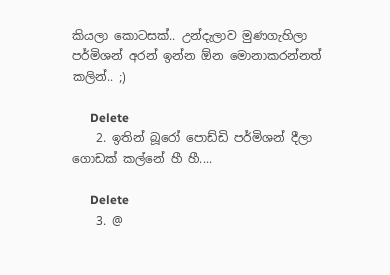කියලා කොටසක්.. උන්දැලාව මුණගැහිලා පර්මිශන් අරන් ඉන්න ඕන මොනාකරන්නත් කලින්.. ;)

      Delete
    2. ඉතින් බූරෝ පොඩ්ඩි පර්මිශන් දීලා ගොඩක් කල්නේ හී හී....

      Delete
    3. @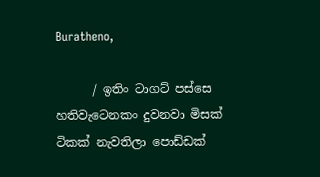Buratheno,

      / ඉතිං ටාගට් පස්සෙ හතිවැටෙනකං දුවනවා මිසක් ටිකක් නැවතිලා පොඩ්ඩක්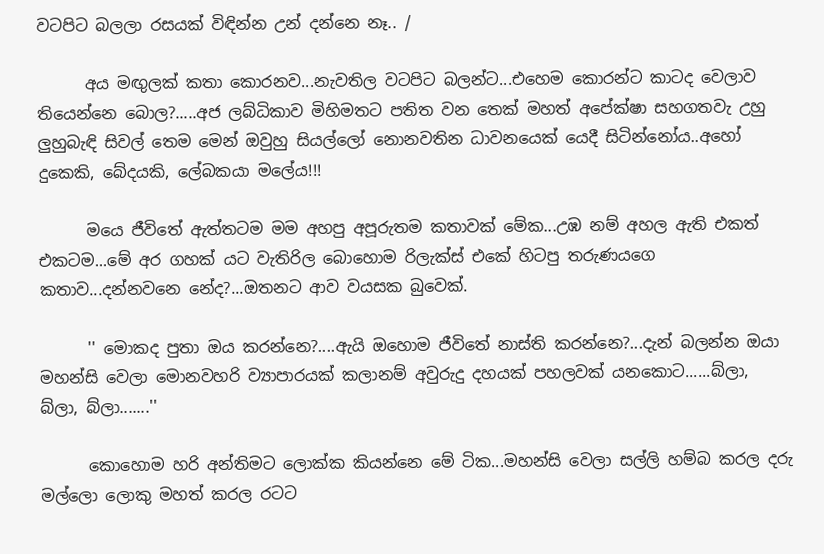වටපිට බලලා රසයක් විඳින්න උන් දන්නෙ නෑ.. /

      අය මඟුලක් කතා කොරනව...නැවතිල වටපිට බලන්ට...එහෙම කොරන්ට කාටද වෙලාව තියෙන්නෙ බොල?.....අජ ලබ්ධිකාව මිහිමතට පතිත වන තෙක් මහත් අපේක්ෂා සහගතවැ උහු ලුහුබැඳි සිවල් තෙම මෙන් ඔවුහු සියල්ලෝ නොනවතින ධාවනයෙක් යෙදී සිටින්නෝය..අහෝ දුකෙකි, බේදයකි, ලේබකයා මලේය!!!

      මයෙ ජීවිතේ ඇත්තටම මම අහපු අපූරුතම කතාවක් මේක...උඹ නම් අහල ඇති එකත් එකටම...මේ අර ගහක් යට වැතිරිල බොහොම රිලැක්ස් එකේ හිටපු තරුණයගෙ කතාව...දන්නවනෙ නේද?...ඔතනට ආව වයසක බුවෙක්.

      '' මොකද පුතා ඔය කරන්නෙ?....ඇයි ඔහොම ජීවිතේ නාස්ති කරන්නෙ?...දැන් බලන්න ඔයා මහන්සි වෙලා මොනවහරි ව්‍යාපාරයක් කලානම් අවුරුදු දහයක් පහලවක් යනකොට......බ්ලා, බ්ලා, බ්ලා.......''

      කොහොම හරි අන්තිමට ලොක්ක කියන්නෙ මේ ටික...මහන්සි වෙලා සල්ලි හම්බ කරල දරු මල්ලො ලොකු මහත් කරල රටට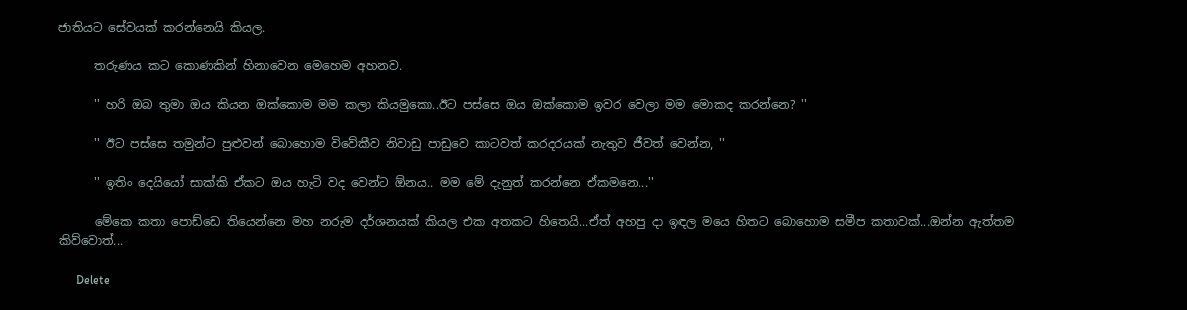ජාතියට සේවයක් කරන්නෙයි කියල.

      තරුණය කට කොණකින් හිනාවෙන මෙහෙම අහනව.

      '' හරි ඔබ තුමා ඔය කියන ඔක්කොම මම කලා කියමුකො..ඊට පස්සෙ ඔය ඔක්කොම ඉවර වෙලා මම මොකද කරන්නෙ? ''

      '' ඊට පස්සෙ තමුන්ට පුළුවන් බොහොම විවේකීව නිවාඩු පාඩුවෙ කාටවත් කරදරයක් නැතුව ජීවත් වෙන්න, ''

      '' ඉතිං දෙයියෝ සාක්කි ඒකට ඔය හැටි වද වෙන්ට ඕනය.. මම මේ දැනුත් කරන්නෙ ඒකමනෙ...''

      මේකෙ කතා පොඩ්ඩෙ තියෙන්නෙ මහ නරුම දර්ශනයක් කියල එක අතකට හිතෙයි...ඒත් අහපු දා ඉඳල මයෙ හිතට බොහොම සමීප කතාවක්...ඔන්න ඇත්තම කිව්වොත්...

      Delete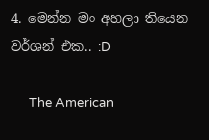4. මෙන්න මං අහලා තියෙන වර්ශන් එක.. :D

      The American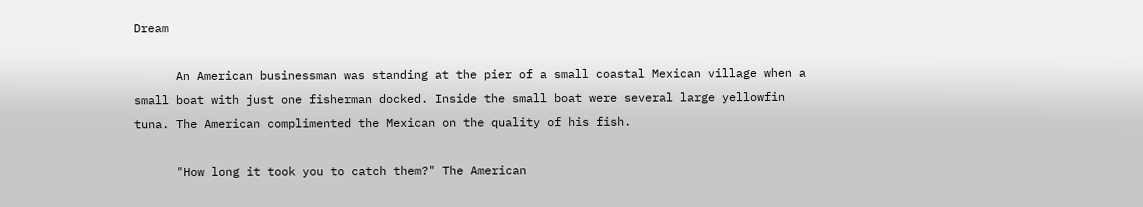Dream

      An American businessman was standing at the pier of a small coastal Mexican village when a small boat with just one fisherman docked. Inside the small boat were several large yellowfin tuna. The American complimented the Mexican on the quality of his fish.

      "How long it took you to catch them?" The American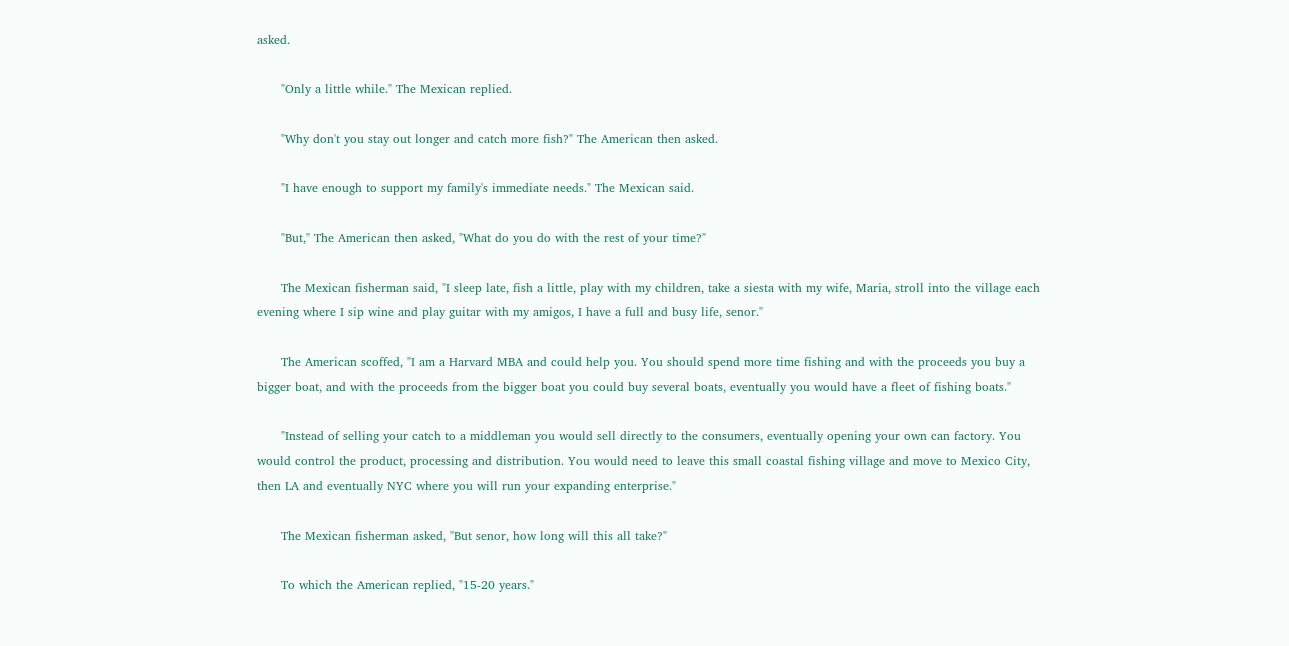asked.

      "Only a little while." The Mexican replied.

      "Why don't you stay out longer and catch more fish?" The American then asked.

      "I have enough to support my family's immediate needs." The Mexican said.

      "But," The American then asked, "What do you do with the rest of your time?"

      The Mexican fisherman said, "I sleep late, fish a little, play with my children, take a siesta with my wife, Maria, stroll into the village each evening where I sip wine and play guitar with my amigos, I have a full and busy life, senor."

      The American scoffed, "I am a Harvard MBA and could help you. You should spend more time fishing and with the proceeds you buy a bigger boat, and with the proceeds from the bigger boat you could buy several boats, eventually you would have a fleet of fishing boats."

      "Instead of selling your catch to a middleman you would sell directly to the consumers, eventually opening your own can factory. You would control the product, processing and distribution. You would need to leave this small coastal fishing village and move to Mexico City, then LA and eventually NYC where you will run your expanding enterprise."

      The Mexican fisherman asked, "But senor, how long will this all take?"

      To which the American replied, "15-20 years."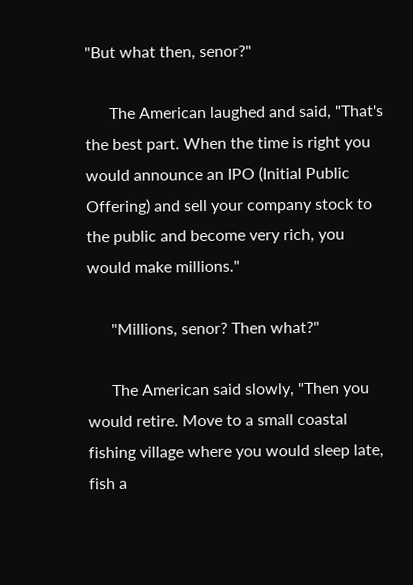"But what then, senor?"

      The American laughed and said, "That's the best part. When the time is right you would announce an IPO (Initial Public Offering) and sell your company stock to the public and become very rich, you would make millions."

      "Millions, senor? Then what?"

      The American said slowly, "Then you would retire. Move to a small coastal fishing village where you would sleep late, fish a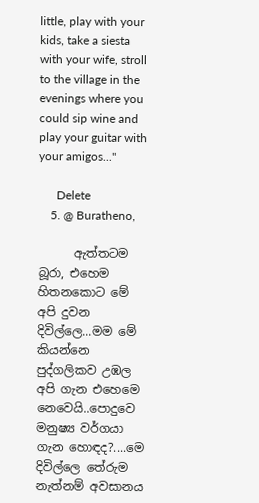little, play with your kids, take a siesta with your wife, stroll to the village in the evenings where you could sip wine and play your guitar with your amigos..."

      Delete
    5. @ Buratheno,

      ඇත්තටම බූරා, එහෙම හිතනකොට මේ අපි දුවන දිවිල්ලෙ...මම මේ කියන්නෙ පුද්ගලිකව උඹල අපි ගැන එහෙමෙ නෙවෙයි..පොදුවෙ මනුෂ්‍ය වර්ගයා ගැන හොඳද?....මෙ දිවිල්ලෙ තේරුම නැත්නම් අවසානය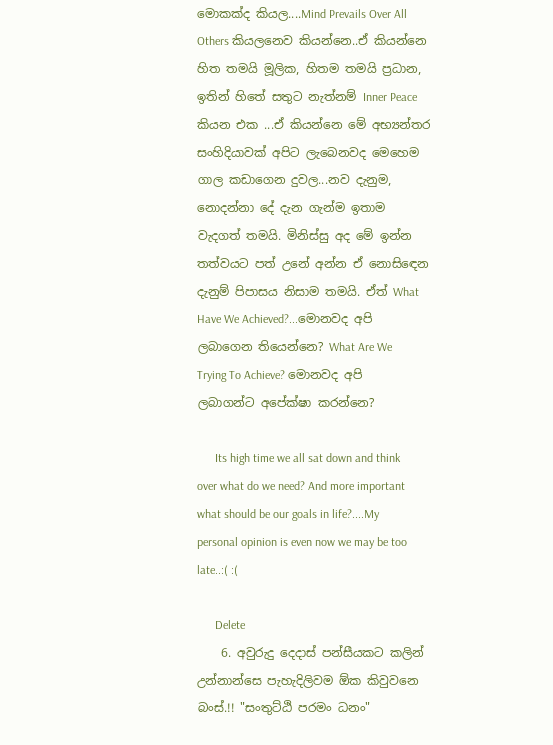මොකක්ද කියල....Mind Prevails Over All Others කියලනෙව කියන්නෙ..ඒ කියන්නෙ හිත තමයි මූලික, හිතම තමයි ප්‍රධාන, ඉතින් හිතේ සතුට නැත්නම් Inner Peace කියන එක ...ඒ කියන්නෙ මේ අභ්‍යන්තර සංහිදියාවක් අපිට ලැබෙනවද මෙහෙම ගාල කඩාගෙන දුවල...නව දැනුම, නොදන්නා දේ දැන ගැන්ම ඉතාම වැදගත් තමයි. මිනිස්සු අද මේ ඉන්න තත්වයට පත් උනේ අන්න ඒ නොසිඳෙන දැනුම් පිපාසය නිසාම තමයි. ඒත් What Have We Achieved?...මොනවද අපි ලබාගෙන තියෙන්නෙ? What Are We Trying To Achieve? මොනවද අපි ලබාගන්ට අපේක්ෂා කරන්නෙ?

      Its high time we all sat down and think over what do we need? And more important what should be our goals in life?....My personal opinion is even now we may be too late..:( :(

      Delete
    6. අවුරුදු දෙදාස් පන්සීයකට කලින් උන්නාන්සෙ පැහැදිලිවම ඕක කිවුවනෙ බංස්.!! "සංතුට්ඨි පරමං ධනං"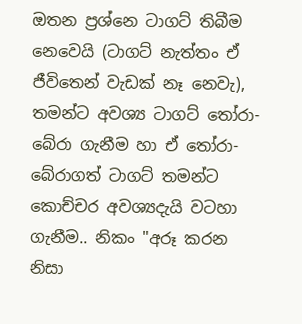ඔතන ප්‍රශ්නෙ ටාගට් තිබීම නෙවෙයි (ටාගට් නැත්තං ඒ ජීවිතෙන් වැඩක් නෑ නෙවැ), තමන්ට අවශ්‍ය ටාගට් තෝරා-බේරා ගැනීම හා ඒ තෝරා-බේරාගත් ටාගට් තමන්ට කොච්චර අවශ්‍යදැයි වටහා ගැනීම.. නිකං "අරූ කරන නිසා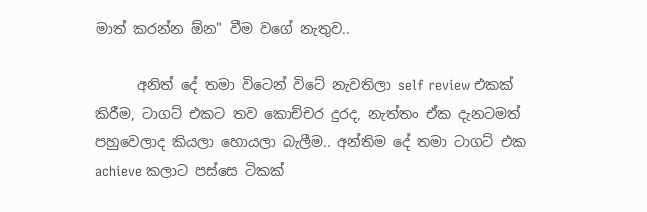මාත් කරන්න ඕන" වීම වගේ නැතුව..

      අනිත් දේ තමා විටෙන් විටේ නැවතිලා self review එකක් කිරීම, ටාගට් එකට තව කොච්චර දුරද, නැත්තං ඒක දැනටමත් පහුවෙලාද කියලා හොයලා බැලීම.. අන්තිම දේ තමා ටාගට් එක achieve කලාට පස්සෙ ටිකක්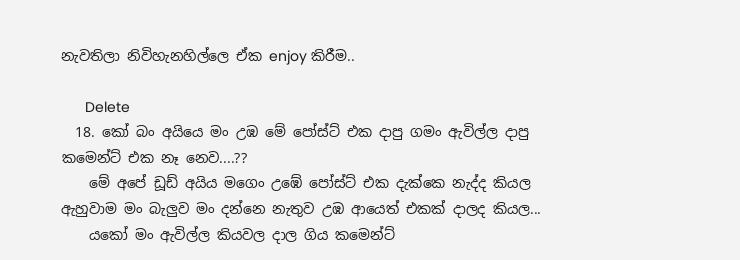නැවතිලා නිවිහැනහිල්ලෙ ඒක enjoy කිරීම..

      Delete
  18. කෝ බං අයියෙ මං උඹ මේ පෝස්ට් එක දාපු ගමං ඇවිල්ල දාපු කමෙන්ට් එක නෑ නෙව....??
    මේ අපේ ඩූඩ් අයිය මගෙං උඹේ පෝස්ට් එක දැක්කෙ නැද්ද කියල ඇහුවාම මං බැලුව මං දන්නෙ නැතුව උඹ ආයෙත් එකක් දාලද කියල...
    යකෝ මං ඇවිල්ල කියවල දාල ගිය කමෙන්ට්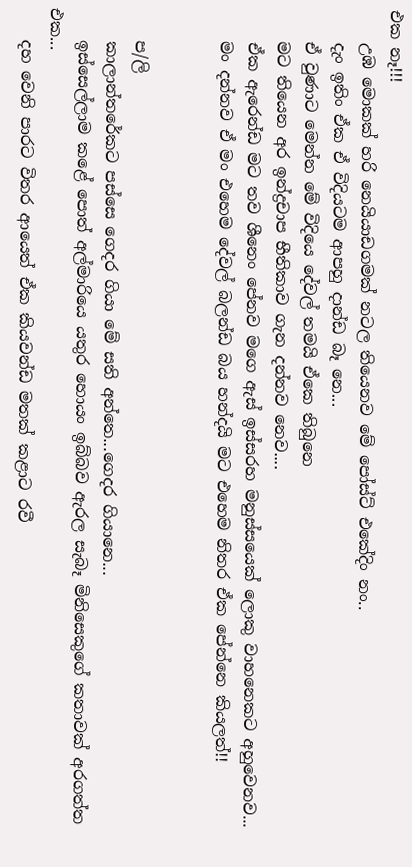එක නෑ!!!
    උඹ මොකක් හරි නෙයියාඩගමක් නටල තියෙනව මේ පෝස්ට් එකේදිං නං..
    දැං ඉතිං ඒක ඒ විදියටම ආපහු දාන්ඩ බෑ නෙ...
    ඒ වුණාට මෙන්න මේ විදියෙ දේවල් තමයි ඒකෙ තිබුනෙ
    මට තියෙන අර ඉන්ද්‍රචාප භීතිකාව ගැන දන්නව නෙව....
    ඒක ඇරෙන්ඩ මට තව ශීනෙං පේනව මගෙ ඇස් ඉස්සරහ මනුස්සයෙක් ලොකු වාහනෙකට අහුවෙනව...
    මං දන්නව ඒ මං එහෙම දේවල් බලන්ඩ බය හන්දයි මට එහෙම නිතර ඒක පේන්නෙ කියලත්!!


    ප/ලි
    කාලාන්තරේකට පස්සෙ ගෙදර ගියා මේ සති අන්තෙ...ගෙදර ගියානෙ...
    ඉස්සෙල්ලාම කළේ පොත් අල්මාරියෙ යතුර හොයං ඉබ්බව ඇරල සැබෑ මිනිසෙකුගේ කතාවක් අරගත්ත එක...
    දහ වෙනි පාරට විතර ආයෙත් ඒක කියවන්ඩ මතක් කළාට රවී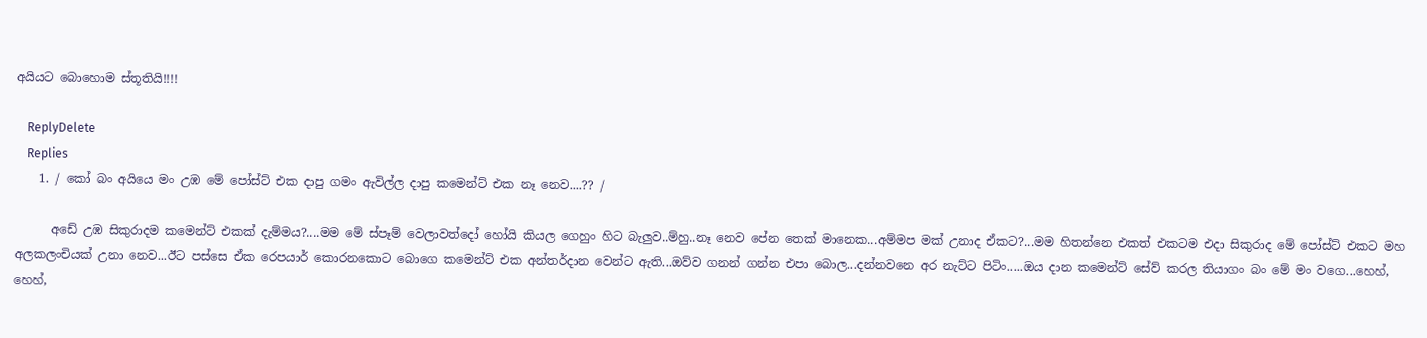අයියට බොහොම ස්තූතියි!!!!

    ReplyDelete
    Replies
    1. / කෝ බං අයියෙ මං උඹ මේ පෝස්ට් එක දාපු ගමං ඇවිල්ල දාපු කමෙන්ට් එක නෑ නෙව....?? /

      අඩේ උඹ සිකුරාදම කමෙන්ට් එකක් දැම්මය?....මම මේ ස්පෑම් වෙලාවත්දෝ හෝයි කියල ගෙහුං හිට බැලුව..ම්හු..නෑ නෙව පේන තෙක් මානෙක...අම්මප මක් උනාද ඒකට?...මම හිතන්නෙ එකත් එකටම එදා සිකුරාද මේ පෝස්ට් එකට මහ අලකලංචියක් උනා නෙව...ඊට පස්සෙ ඒක රෙපයාර් කොරනකොට බොගෙ කමෙන්ට් එක අන්තර්දාන වෙන්ට ඇති...ඔව්ව ගනන් ගන්න එපා බොල...දන්නවනෙ අර නැට්ට පිටිං.....ඔය දාන කමෙන්ට් සේව් කරල තියාගං බං මේ මං වගෙ...හෙහ්, හෙහ්,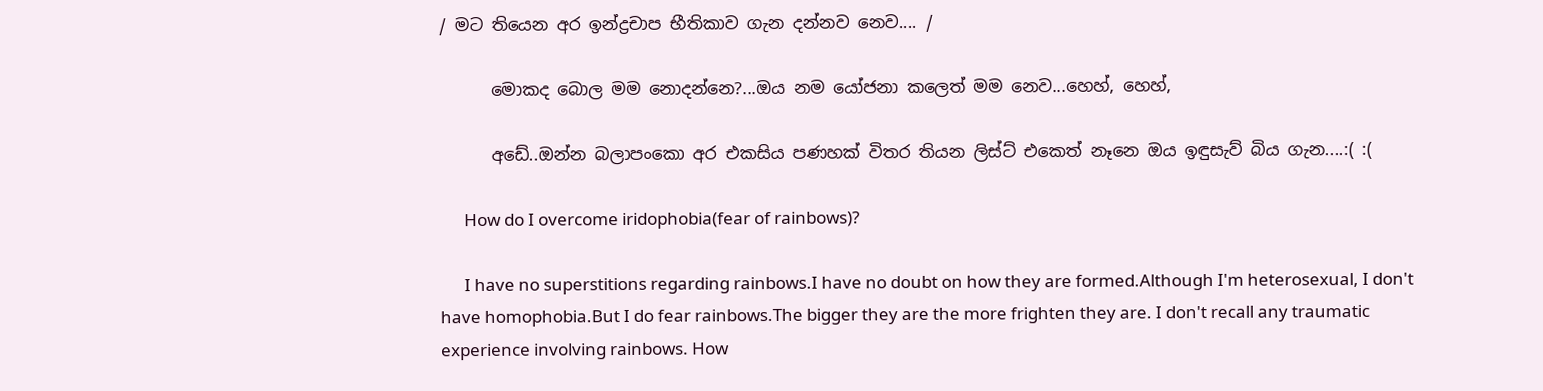/ මට තියෙන අර ඉන්ද්‍රචාප භීතිකාව ගැන දන්නව නෙව.... /

      මොකද බොල මම නොදන්නෙ?...ඔය නම යෝජනා කලෙත් මම නෙව...හෙහ්, හෙහ්,

      අඩේ..ඔන්න බලාපංකො අර එකසිය පණහක් විතර තියන ලිස්ට් එකෙත් නෑනෙ ඔය ඉඳුසැව් බිය ගැන....:( :(

      How do I overcome iridophobia(fear of rainbows)?

      I have no superstitions regarding rainbows.I have no doubt on how they are formed.Although I'm heterosexual, I don't have homophobia.But I do fear rainbows.The bigger they are the more frighten they are. I don't recall any traumatic experience involving rainbows. How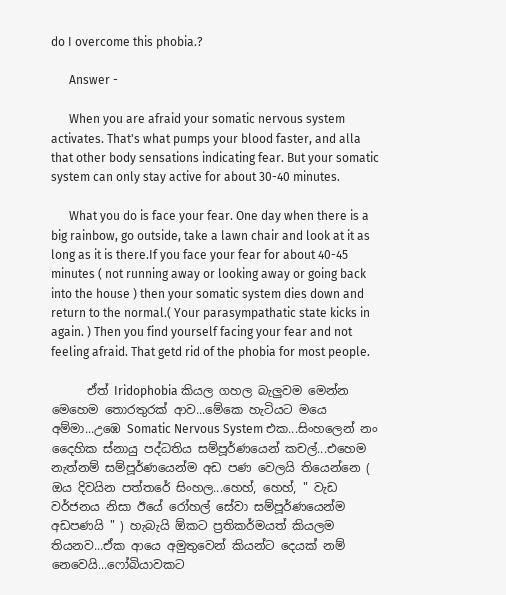do I overcome this phobia.?

      Answer -

      When you are afraid your somatic nervous system activates. That's what pumps your blood faster, and alla that other body sensations indicating fear. But your somatic system can only stay active for about 30-40 minutes.

      What you do is face your fear. One day when there is a big rainbow, go outside, take a lawn chair and look at it as long as it is there.If you face your fear for about 40-45 minutes ( not running away or looking away or going back into the house ) then your somatic system dies down and return to the normal.( Your parasympathatic state kicks in again. ) Then you find yourself facing your fear and not feeling afraid. That getd rid of the phobia for most people.

      ඒත් Iridophobia කියල ගහල බැලුවම මෙන්න මෙහෙම තොරතුරක් ආව...මේකෙ හැටියට මයෙ අම්මා...උඹෙ Somatic Nervous System එක...සිංහලෙන් නං දෛහික ස්නායු පද්ධතිය සම්පූර්ණයෙන් කචල්...එහෙම නැත්නම් සම්පූර්ණයෙන්ම අඩ පණ වෙලයි තියෙන්නෙ ( ඔය දිවයින පත්තරේ සිංහල...හෙහ්, හෙහ්, " වැඩ වර්ජනය නිසා ඊයේ රෝහල් සේවා සම්පූර්ණයෙන්ම අඩපණයි " ) හැබැයි ඕකට ප්‍රතිකර්මයත් කියලම තියනව...ඒක ආයෙ අමුතුවෙන් කියන්ට දෙයක් නම් නෙවෙයි...ෆෝබියාවකට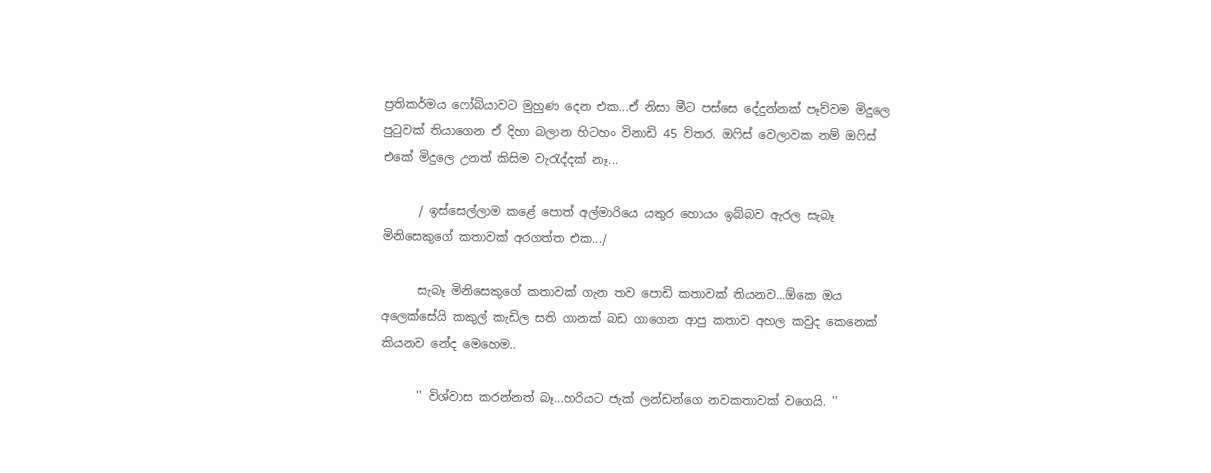ප්‍රතිකර්මය ෆෝබියාවට මුහුණ දෙන එක...ඒ නිසා මීට පස්සෙ දේදුන්නක් පෑව්වම මිදුලෙ පුටුවක් තියාගෙන ඒ දිහා බලාන හිටහං විනාඩි 45 විතර. ඔෆිස් වෙලාවක නම් ඔෆිස් එකේ මිදුලෙ උනත් කිසිම වැරැද්දක් නෑ...

      / ඉස්සෙල්ලාම කළේ පොත් අල්මාරියෙ යතුර හොයං ඉබ්බව ඇරල සැබෑ මිනිසෙකුගේ කතාවක් අරගත්ත එක.../

      සැබෑ මිනිසෙකුගේ කතාවක් ගැන තව පොඩි කතාවක් තියනව...ඕකෙ ඔය අලෙක්සේයි කකුල් කැඩිල සති ගානක් බඩ ගාගෙන ආපු කතාව අහල කවුද කෙනෙක් කියනව නේද මෙහෙම..

      '' විශ්වාස කරන්නත් බෑ...හරියට ජැක් ලන්ඩන්ගෙ නවකතාවක් වගෙයි. ''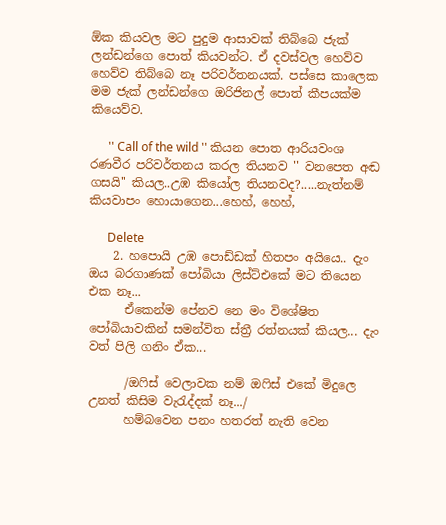ඕක කියවල මට පුදුම ආසාවක් තිබ්බෙ ජැක් ලන්ඩන්ගෙ පොත් කියවන්ට. ඒ දවස්වල හෙව්ව හෙව්ව තිබ්බෙ නෑ පරිවර්තනයක්. පස්සෙ කාලෙක මම ජැක් ලන්ඩන්ගෙ ඔරිජිනල් පොත් කීපයක්ම කියෙව්ව.

      '' Call of the wild '' කියන පොත ආරියවංශ රණවීර පරිවර්තනය කරල තියනව '' වනපෙත අඬ ගසයි'' කියල..උඹ කියෝල තියනවද?.....නැත්නම් කියවාපං හොයාගෙන...හෙහ්, හෙහ්,

      Delete
    2. හපොයි උඹ පොඩ්ඩක් හිතපං අයියෙ.. දැං ඔය බරගාණක් පෝබියා ලිස්ට්එකේ මට තියෙන එක නෑ...
      ඒකෙන්ම පේනව නෙ මං විශේෂිත පෝබියාවකින් සමන්විත ස්ත්‍රී රත්නයක් කියල... දැං වත් පිලි ගනිං ඒක...

      /ඔෆිස් වෙලාවක නම් ඔෆිස් එකේ මිදුලෙ උනත් කිසිම වැරැද්දක් නෑ.../
      හම්බවෙන පනං හතරත් නැති වෙන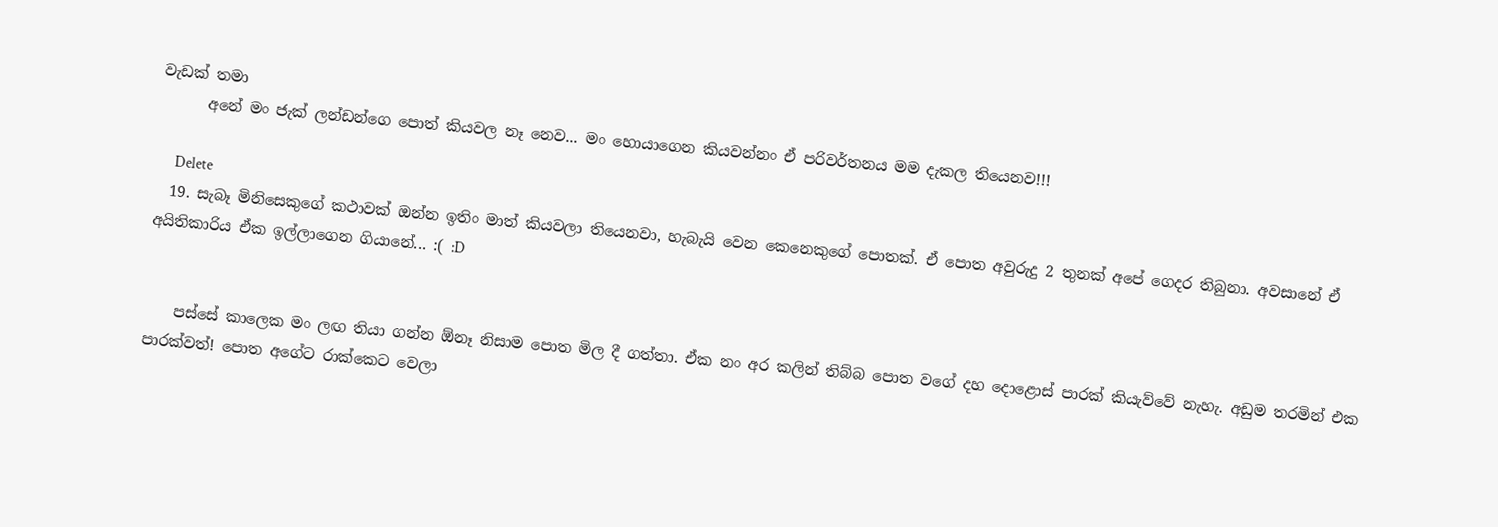වැඩක් තමා
      අනේ මං ජැක් ලන්ඩන්ගෙ පොත් කියවල නෑ නෙව... මං හොයාගෙන කියවන්නං ඒ පරිවර්තනය මම දැකල තියෙනව!!!

      Delete
  19. සැබෑ මිනිසෙකුගේ කථාවක් ඔන්න ඉතිං මාත් කියවලා තියෙනවා, හැබැයි වෙන කෙනෙකුගේ පොතක්. ඒ පොත අවුරුදු 2 තුනක් අපේ ගෙදර තිබුනා. අවසානේ ඒ අයිතිකාරිය ඒක ඉල්ලාගෙන ගියානේ... :( :D


    පස්සේ කාලෙක මං ලඟ තියා ගන්න ඕනෑ නිසාම ‍පොත මිල දී ගත්තා. ඒක නං අර කලින් තිබ්බ පොත වගේ දහ දොළොස් පාරක් කියැව්වේ නැහැ. අඩුම තරමින් එක පාරක්වත්! පොත අගේට රාක්කෙට වෙලා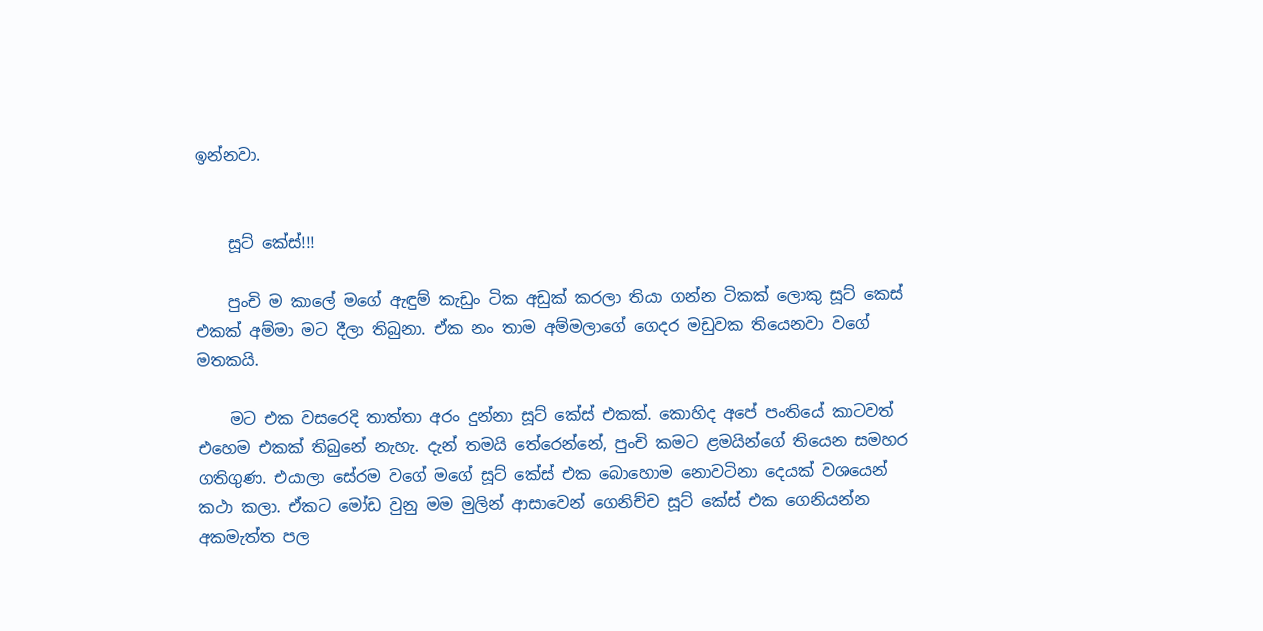ඉන්නවා.


    සූට් කේස්!!!

    පුංචි ම කාලේ මගේ ඇඳුම් කැඩුං ටික අඩුක් කරලා තියා ගන්න ටිකක් ලොකු සූට් කෙස් එකක් අම්මා මට දීලා තිබුනා. ඒක නං තාම අම්මලාගේ ගෙදර මඩුවක තියෙනවා වගේ මතකයි.

    මට එක වසරෙදි තාත්තා අරං දුන්නා සූට් කේස් එකක්. කොහිද අපේ පංතියේ කාටවත් එහෙම එකක් තිබුනේ නැහැ. දැන් තමයි තේරෙන්නේ, පුංචි කමට ළමයින්ගේ තියෙන සමහර ගතිගුණ. එයාලා සේරම වගේ මගේ සූට් කේස් එක බොහොම නොවටිනා දෙයක් වශයෙන් කථා කලා. ඒකට මෝඩ වුනු මම මුලින් ආසාවෙන් ගෙනිච්ච සූට් කේස් එක ගෙනියන්න අකමැත්ත පල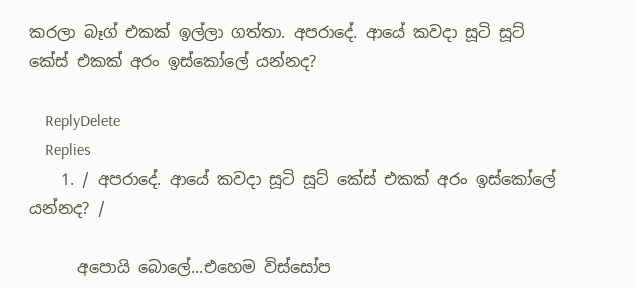කරලා බෑග් එකක් ඉල්ලා ගත්තා. අපරාදේ. ආයේ කවදා සූටි සූට් කේස් එකක් අරං ඉස්කෝලේ යන්නද‍?

    ReplyDelete
    Replies
    1. / අපරාදේ. ආයේ කවදා සූටි සූට් කේස් එකක් අරං ඉස්කෝලේ යන්නද‍? /

      අපොයි බොලේ...එහෙම විස්සෝප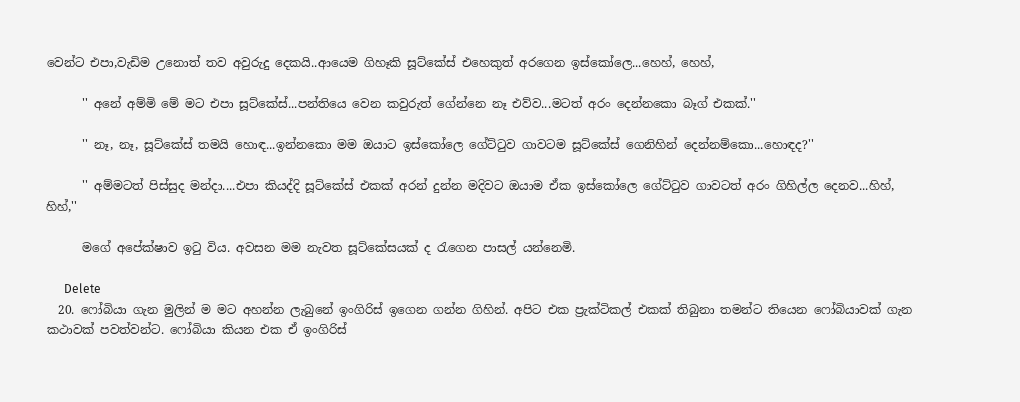වෙන්ට එපා,වැඩිම උනොත් තව අවුරුදු දෙකයි..ආයෙම ගිහෑකි සූට්කේස් එහෙකුත් අරගෙන ඉස්කෝලෙ...හෙහ්, හෙහ්,

      '' අනේ අම්මි මේ මට එපා සූට්කේස්...පන්තියෙ වෙන කවුරුත් ගේන්නෙ නෑ එව්ව...මටත් අරං දෙන්නකො බෑග් එකක්.''

      '' නෑ, නෑ, සූට්කේස් තමයි හොඳ...ඉන්නකො මම ඔයාට ඉස්කෝලෙ ගේට්ටුව ගාවටම සූට්කේස් ගෙනිහින් දෙන්නම්කො...හොඳද?''

      '' අම්මටත් පිස්සුද මන්දා....එපා කියද්දි සූට්කේස් එකක් අරන් දුන්න මදිවට ඔයාම ඒක ඉස්කෝලෙ ගේට්ටුව ගාවටත් අරං ගිහිල්ල දෙනව...හිහ්, හිහ්,''

      මගේ අපේක්ෂාව ඉටු විය. අවසන මම නැවත සූට්කේසයක් ද රැගෙන පාසල් යන්නෙමි.

      Delete
  20. ෆෝබියා ගැන මුලින් ම මට අහන්න ලැබුනේ ඉංගිරිස් ඉගෙන ගන්න ගිහින්. අපිට එක ප්‍රැක්ටිකල් එකක් තිබුනා තමන්ට තියෙන ෆෝබියාවක් ගැන කථාවක් පවත්වන්ට. ෆෝබියා කියන එක ඒ ඉංගිරිස්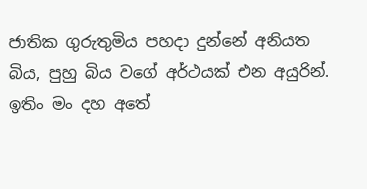ජාතික ගුරුතුමිය පහදා දුන්නේ අනියත බිය, පුහු බිය වගේ අර්ථයක් එන අයුරින්. ඉතිං මං දහ අතේ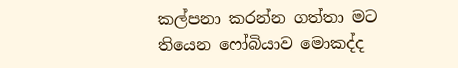කල්පනා කරන්න ගත්තා මට තියෙන ෆෝබියාව මොකද්ද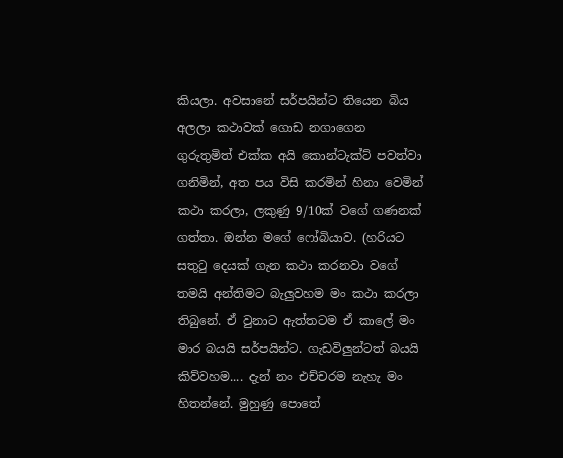කියලා. අවසානේ සර්පයින්ට තියෙන බිය අලලා කථාවක් ගොඩ නගාගෙන ගුරුතුමිත් එක්ක අයි ‍කොන්ටැක්ට් පවත්වා ගනිමින්, අත පය විසි කරමින් හිනා වෙමින් කථා කරලා, ලකුණු 9/10ක් වගේ ගණනක් ගත්තා. ඔන්න මගේ ෆෝබියාව. (හරියට සතුටු දෙයක් ගැන කථා කරනවා වගේ තමයි අන්තිමට බැලුවහම මං කථා කරලා තිබුනේ. ඒ වුනාට ඇත්තටම ඒ කාලේ මං මාර බයයි සර්පයින්ට. ගැඩවිලුන්ටත් බයයි කිව්වහම.... දැන් නං එච්චරම නැහැ මං හිතන්නේ. මුහුණු පොතේ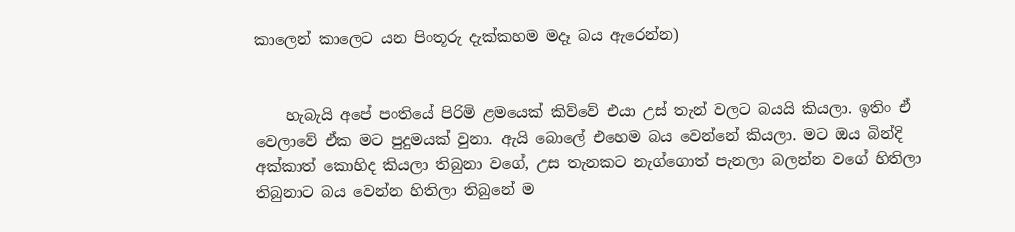කාලෙන් කාලෙට යන පිංතූරු දැක්කහම මදෑ බය ඇරෙන්න)


    හැබැයි අපේ පංතියේ පිරිමි ළමයෙක් කිව්වේ එයා උස් තැන් වලට බයයි කියලා. ඉතිං ඒ වෙලාවේ ඒක මට පුදුමයක් වුනා. ඇයි බොලේ එහෙම බය වෙන්නේ කියලා. මට ඔය බින්දි අක්කාත් කොහිද කියලා තිබුනා වගේ, උස තැනකට නැග්ගොත් පැනලා බලන්න වගේ හිතිලා තිබුනාට බය වෙන්න හිතිලා තිබුනේ ම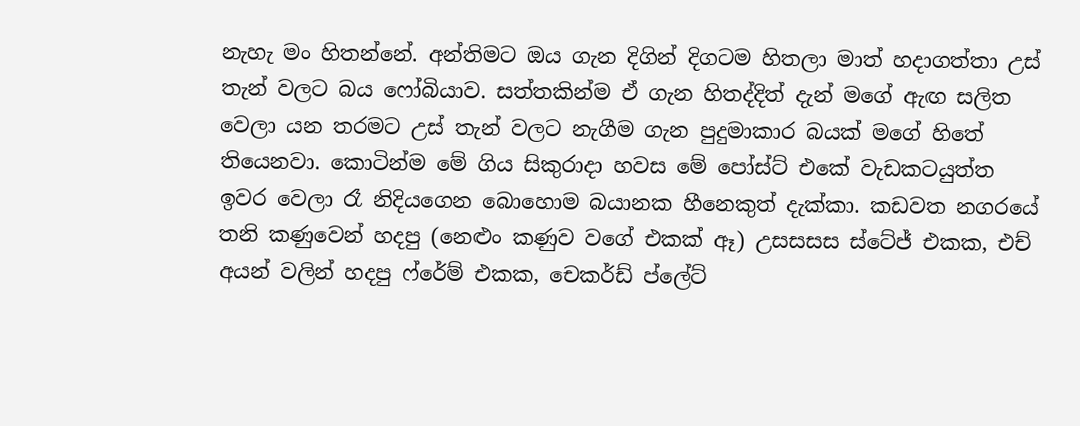නැහැ මං හිතන්නේ. අන්තිමට ඔය ගැන දිගින් දිගටම හිතලා මාත් හදාගත්තා උස් තැන් වලට බය ෆෝබියාව. සත්තකින්ම ඒ ගැන හිතද්දිත් දැන් මගේ ඇඟ සලිත වෙලා යන තරමට උස් තැන් වලට නැගීම ගැන පුදුමාකාර බයක් මගේ හිතේ තියෙනවා. කොටින්ම මේ ගිය සිකුරාදා හවස මේ පෝස්ට් එකේ වැඩකටයුත්ත ඉවර වෙලා රෑ නිදියගෙන බොහොම බයානක හීනෙකුත් දැක්කා. කඩවත නගරයේ තනි කණුවෙන් හදපු (නෙළුං කණුව වගේ එකක් ඈ) උසසසස ස්ටේජ් එකක, එච් අයන් වලින් හදපු ‍ෆ්රේම් එකක, චෙකර්ඩ් ප්ලේට්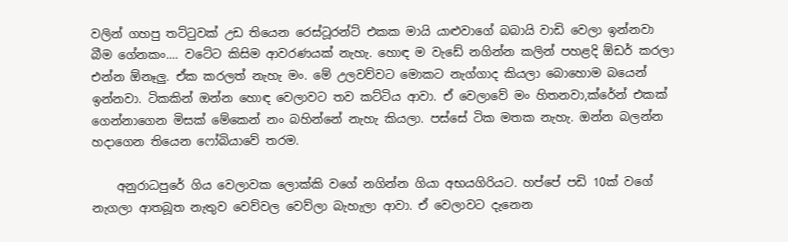වලින් ගහපු තට්ටුවක් උඩ තියෙන රෙස්ටූරන්ට් එකක මායි යාළුවාගේ බබායි වාඩි වෙලා ඉන්නවා බීම ගේනකං.... වටේට කිසිම ආවරණයක් නැහැ. හොඳ ම වැඩේ නගින්න කලින් පහළදි ඕඩර් කරලා එන්න ඕනෑලු. ඒක කරලත් නැහැ මං. මේ උලවව්වට මොකට නැග්ගාද කියලා බොහොම බයෙන් ඉන්නවා. ටිකකින් ඔන්න හොඳ වෙලාවට තව කට්ටිය ආවා. ඒ වෙලාවේ මං හිතනවා,ක්රේන් එකක් ගෙන්නාගෙන මිසක් මේකෙන් නං බහින්නේ නැහැ කියලා. පස්සේ ටික මතක නැහැ. ඔන්න බලන්න හදාගෙන තියෙන ෆෝබියාවේ තරම.

    අනුරාධපුරේ ගිය වෙලාවක ලොක්කි වගේ නගින්න ගියා අභයගිරියට. හප්පේ පඩි 10ක් වගේ නැගලා ආතබූත නැතුව වෙව්වල වෙව්ලා බැහැලා ආවා. ඒ වෙලාවට දැනෙන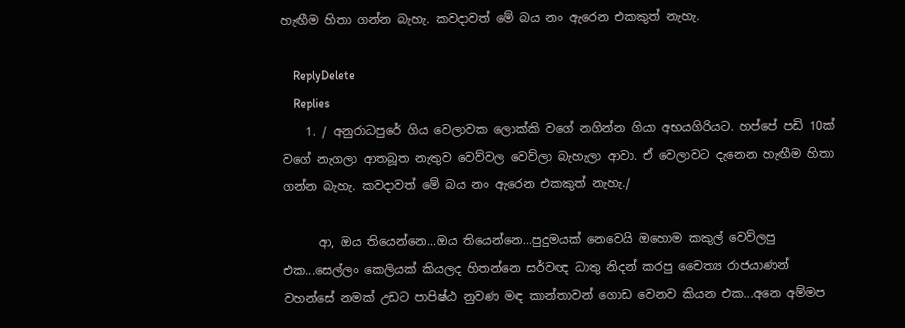හැඟීම හිතා ගන්න බැහැ. කවදාවත් මේ බය නං ඇරෙන එකකුත් නැහැ.

    ReplyDelete
    Replies
    1. / අනුරාධපුරේ ගිය වෙලාවක ලොක්කි වගේ නගින්න ගියා අභයගිරියට. හප්පේ පඩි 10ක් වගේ නැගලා ආතබූත නැතුව වෙව්වල වෙව්ලා බැහැලා ආවා. ඒ වෙලාවට දැනෙන හැඟීම හිතා ගන්න බැහැ. කවදාවත් මේ බය නං ඇරෙන එකකුත් නැහැ./

      ආ, ඔය තියෙන්නෙ...ඔය තියෙන්නෙ...පුදුමයක් නෙවෙයි ඔහොම කකුල් වෙව්ලපු එක...සෙල්ලං කෙලියක් කියලද හිතන්නෙ සර්වඥ ධාතු නිදන් කරපු චෛත්‍ය රාජයාණන් වහන්සේ නමක් උඩට පාපිෂ්ඨ නුවණ මඳ කාන්තාවන් ගොඩ වෙනව කියන එක...අනෙ අම්මප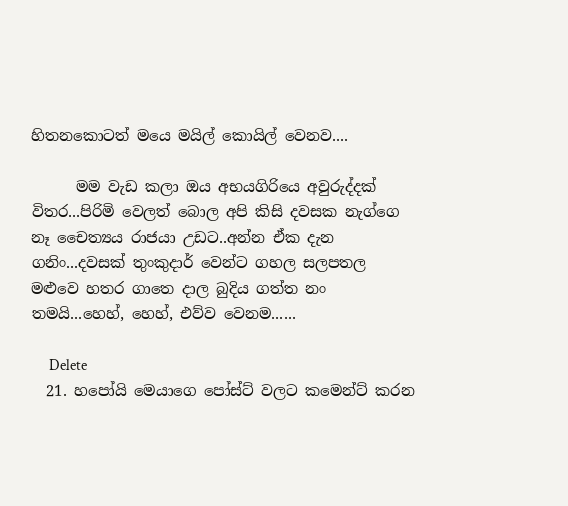හිතනකොටත් මයෙ මයිල් කොයිල් වෙනව....

      මම වැඩ කලා ඔය අභයගිරියෙ අවුරුද්දක් විතර...පිරිමි වෙලත් බොල අපි කිසි දවසක නැග්ගෙ නෑ චෛත්‍යය රාජයා උඩට..අන්න ඒක දැන ගනිං...දවසක් තුංකුදාර් වෙන්ට ගහල සලපතල මළුවෙ හතර ගාතෙ දාල බුදිය ගත්ත නං තමයි...හෙහ්, හෙහ්, එව්ව වෙනම......

      Delete
  21. හපෝයි මෙයාගෙ පෝස්ට් වලට කමෙන්ට් කරන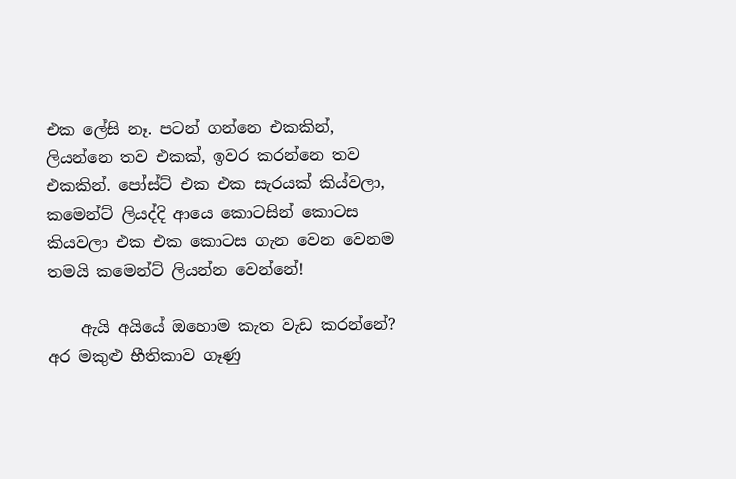එක ලේසි නෑ. පටන් ගන්නෙ එකකින්, ලියන්නෙ තව එකක්, ඉවර කරන්නෙ තව එකකින්. පෝස්ට් එක එක සැරයක් කිය්වලා, කමෙන්ට් ලියද්දි ආයෙ කොටසින් කොටස කියවලා එක එක කොටස ගැන වෙන වෙනම තමයි කමෙන්ට් ලියන්න වෙන්නේ!

    ඇයි අයියේ ඔහොම කැත වැඩ කරන්නේ? අර මකුළු භීතිකාව ගෑණු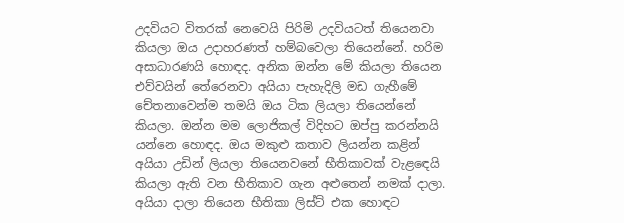උදවියට විතරක් නෙවෙයි පිරිමි උදවියටත් තියෙනවා කියලා ඔය උදාහරණත් හම්බවෙලා තියෙන්නේ. හරිම අසාධාරණයි හොඳද. අනික ඔන්න මේ කියලා තියෙන එව්වයින් තේරෙනවා අයියා පැහැදිලි මඩ ගැහීමේ චේතනාවෙන්ම තමයි ඔය ටික ලියලා තියෙන්නේ කියලා. ඔන්න මම ලොජිකල් විදිහට ඔප්පු කරන්නයි යන්නෙ හොඳද. ඔය මකුළු කතාව ලියන්න කළින් අයියා උඩින් ලියලා තියෙනවනේ භීතිකාවක් වැළඳෙයි කියලා ඇති වන භීතිකාව ගැන අළුතෙන් නමක් දාලා. අයියා දාලා තියෙන භීතිකා ලිස්ට් එක හොඳට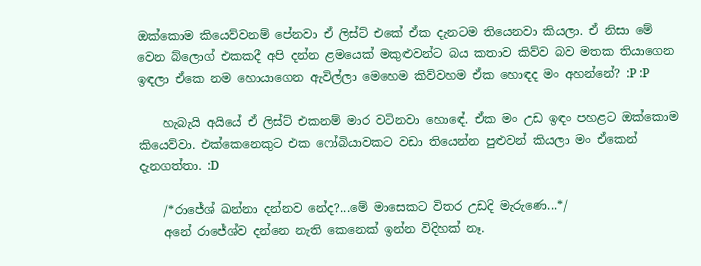ඔක්කොම කියෙව්වනම් පේනවා ඒ ලිස්ට් එකේ ඒක දැනටම තියෙනවා කියලා. ඒ නිසා මේ වෙන බ්ලොග් එකකදී අපි දන්න ළමයෙක් මකුළුවන්ට බය කතාව කිව්ව බව මතක තියාගෙන ඉඳලා ඒකෙ නම හොයාගෙන ඇවිල්ලා මෙහෙම කිව්වහම ඒක හොඳද මං අහන්නේ? :P :P

    හැබැයි අයියේ ඒ ලිස්ට් එකනම් මාර වටිනවා හොඳේ. ඒක මං උඩ ඉඳං පහළට ඔක්කොම කියෙව්වා. එක්කෙනෙකුට එක ෆෝබියාවකට වඩා තියෙන්න පුළුවන් කියලා මං ඒකෙන් දැනගත්තා. :D

    /*රාජේශ් ඛන්නා දන්නව නේද?...මේ මාසෙකට විතර උඩදි මැරුණෙ...*/
    අනේ රාජේශ්ව දන්නෙ නැති කෙනෙක් ඉන්න විදිහක් නෑ.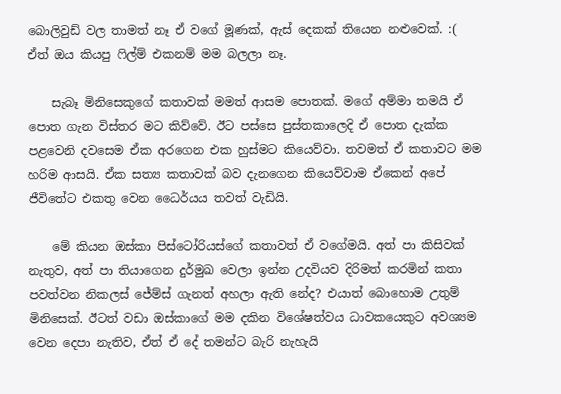බොලිවුඩ් වල තාමත් නෑ ඒ වගේ මූණක්, ඇස් දෙකක් තියෙන නළුවෙක්. :( ඒත් ඔය කියපු ෆිල්ම් එකනම් මම බලලා නෑ.

    සැබෑ මිනිසෙකුගේ කතාවක් මමත් ආසම පොතක්. මගේ අම්මා තමයි ඒ පොත ගැන විස්තර මට කිව්වේ. ඊට පස්සෙ පුස්තකාලෙදි ඒ පොත දැක්ක පළවෙනි දවසෙම ඒක අරගෙන එක හුස්මට කියෙව්වා. තවමත් ඒ කතාවට මම හරිම ආසයි. ඒක සත්‍ය කතාවක් බව දැනගෙන කියෙව්වාම ඒකෙන් අපේ ජීවිතේට එකතු වෙන ධෛර්යය තවත් වැඩියි.

    මේ කියන ඔස්කා පිස්ටෝරියස්ගේ කතාවත් ඒ වගේමයි. අත් පා කිසිවක් නැතුව, අත් පා තියාගෙන දුර්මුඛ වෙලා ඉන්න උදවියව දිරිමත් කරමින් කතා පවත්වන නිකලස් ජේම්ස් ගැනත් අහලා ඇති නේද? එයාත් බොහොම උතුම් මිනිසෙක්. ඊටත් වඩා ඔස්කාගේ මම දකින විශේෂත්වය ධාවකයෙකුට අවශ්‍යම වෙන දෙපා නැතිව, ඒත් ඒ දේ තමන්ට බැරි නැහැයි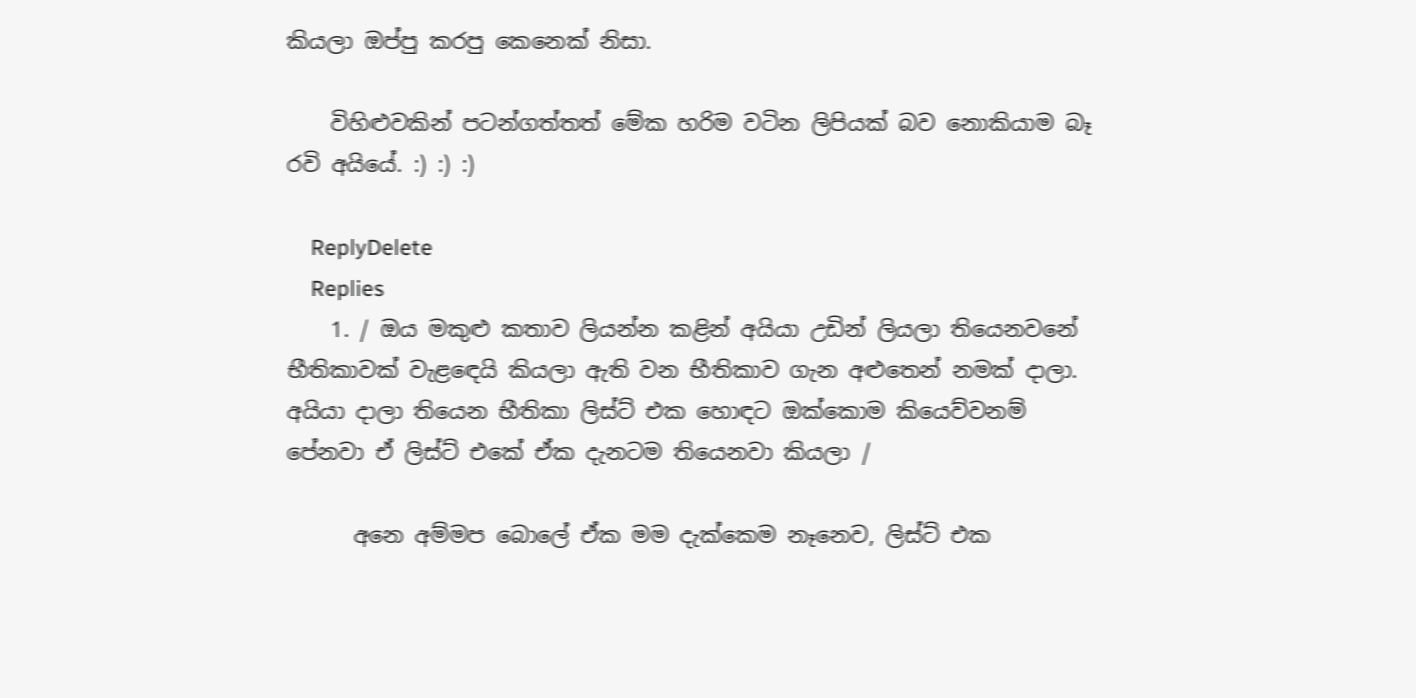කියලා ඔප්පු කරපු කෙනෙක් නිසා.

    විහිළුවකින් පටන්ගත්තත් මේක හරිම වටින ලිපියක් බව නොකියාම බෑ රවි අයියේ. :) :) :)

    ReplyDelete
    Replies
    1. / ඔය මකුළු කතාව ලියන්න කළින් අයියා උඩින් ලියලා තියෙනවනේ භීතිකාවක් වැළඳෙයි කියලා ඇති වන භීතිකාව ගැන අළුතෙන් නමක් දාලා. අයියා දාලා තියෙන භීතිකා ලිස්ට් එක හොඳට ඔක්කොම කියෙව්වනම් පේනවා ඒ ලිස්ට් එකේ ඒක දැනටම තියෙනවා කියලා /

      අනෙ අම්මප බොලේ ඒක මම දැක්කෙම නෑනෙව, ලිස්ට් එක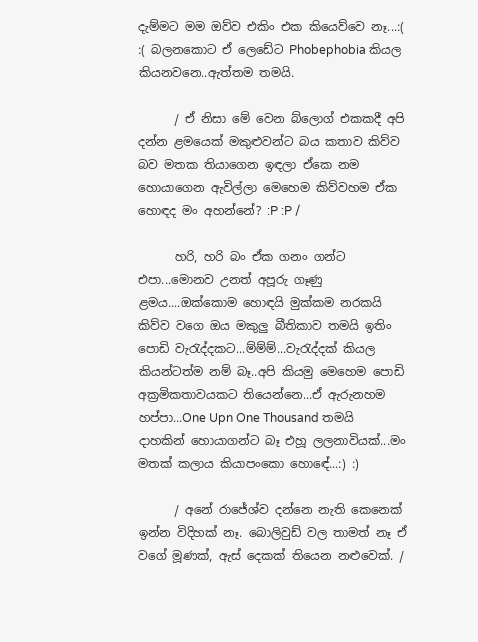දැම්මට මම ඔව්ව එකිං එක කියෙව්වෙ නෑ...:( :( බලනකොට ඒ ලෙඩේට Phobephobia කියල කියනවනෙ..ඇත්තම තමයි.

      / ඒ නිසා මේ වෙන බ්ලොග් එකකදී අපි දන්න ළමයෙක් මකුළුවන්ට බය කතාව කිව්ව බව මතක තියාගෙන ඉඳලා ඒකෙ නම හොයාගෙන ඇවිල්ලා මෙහෙම කිව්වහම ඒක හොඳද මං අහන්නේ? :P :P /

      හරි, හරි බං ඒක ගනං ගන්ට එපා...මොනව උනත් අපූරු ගෑණු ළමය....ඔක්කොම හොඳයි මුක්කම නරකයි කිව්ව වගෙ ඔය මකුලු බීතිකාව තමයි ඉතිං පොඩි වැරැද්දකට...ම්ම්ම්...වැරැද්දක් කියල කියන්ටත්ම නම් බෑ..අපි කියමු මෙහෙම පොඩි අක්‍රමිකතාවයකට තියෙන්නෙ...ඒ ඇරුනහම හප්පා...One Upn One Thousand තමයි දාහකින් හොයාගන්ට බෑ එහූ ලලනාවියක්...මං මතක් කලාය කියාපංකො හොඳේ...:) :)

      / අනේ රාජේශ්ව දන්නෙ නැති කෙනෙක් ඉන්න විදිහක් නෑ. බොලිවුඩ් වල තාමත් නෑ ඒ වගේ මූණක්, ඇස් දෙකක් තියෙන නළුවෙක්. /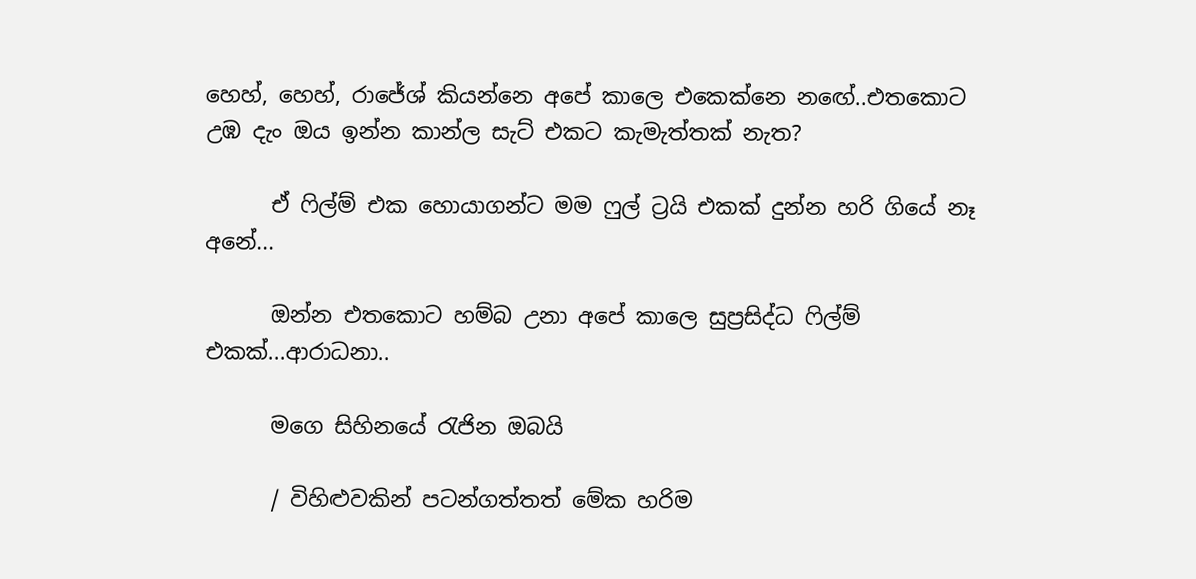හෙහ්, හෙහ්, රාජේශ් කියන්නෙ අපේ කාලෙ එකෙක්නෙ නඟේ..එතකොට උඹ දැං ඔය ඉන්න කාන්ල සැට් එකට කැමැත්තක් නැත?

      ඒ ෆිල්ම් එක හොයාගන්ට මම ෆුල් ට්‍රයි එකක් දුන්න හරි ගියේ නෑ අනේ...

      ඔන්න එතකොට හම්බ උනා අපේ කාලෙ සුප්‍රසිද්ධ ෆිල්ම් එකක්...ආරාධනා..

      මගෙ සිහිනයේ රැජින ඔබයි

      / විහිළුවකින් පටන්ගත්තත් මේක හරිම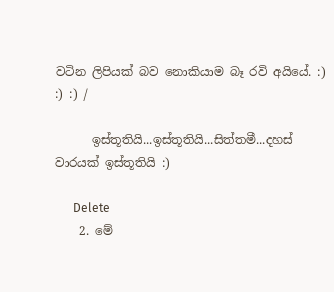වටින ලිපියක් බව නොකියාම බෑ රවි අයියේ. :) :) :) /

      ඉස්තූතියි...ඉස්තූතියි...සිත්තමී...දහස් වාරයක් ඉස්තූතියි :)

      Delete
    2. මේ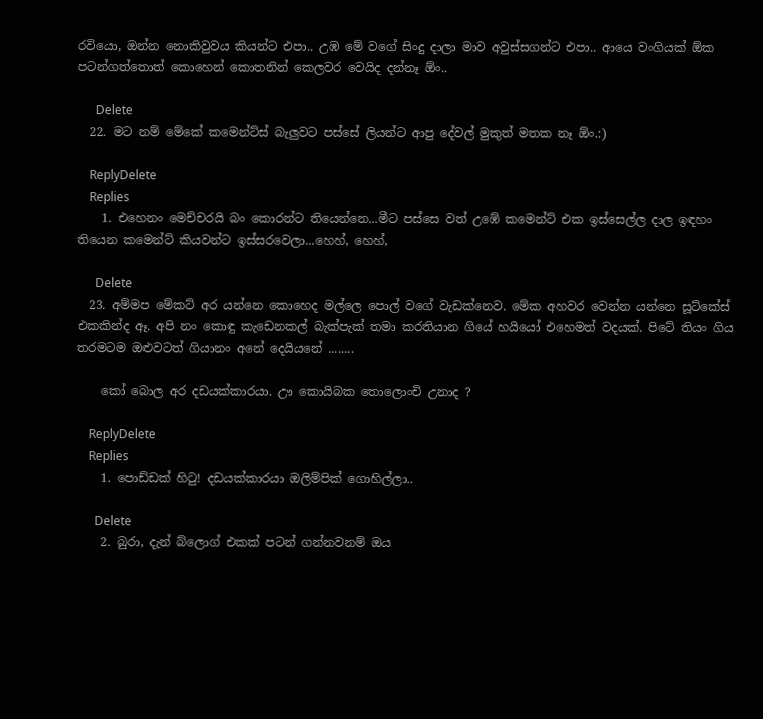රවියො, ඔන්න නොකිවුවය කියන්ට එපා.. උඹ මේ වගේ සිංදු දාලා මාව අවුස්සගන්ට එපා.. ආයෙ වංගියක් ඕක පටන්ගත්තොත් කොහෙන් කොතනින් කෙලවර වෙයිද දන්නෑ ඕං..

      Delete
  22. මට නම් මේකේ කමෙන්ට්ස් බැලුවට පස්සේ ලියන්ට ආපු දේවල් මුකුත් මතක නෑ ඕං.:)

    ReplyDelete
    Replies
    1. එහෙනං මෙච්චරයි බං කොරන්ට තියෙන්නෙ...මීට පස්සෙ වත් උඹේ කමෙන්ට් එක ඉස්සෙල්ල දාල ඉඳහං තියෙන කමෙන්ට් කියවන්ට ඉස්සරවෙලා...හෙහ්, හෙහ්,

      Delete
  23. අම්මප මේකට් අර යන්නෙ කොහෙද මල්ලෙ පොල් වගේ වැඩක්නෙව. මේක අහවර වෙන්න යන්නෙ සූට්කේස් එකකින්ද ඈ. අපි නං කොඳු කැඩෙනකල් බැක්පැක් තමා කරතියාන ගියේ හයියෝ එහෙමත් වදයක්. පිටේ තියං ගිය තරමටම ඔළුවටත් ගියානං අනේ දෙයියනේ ........

    කෝ බොල අර දඩයක්කාරයා. ඌ කොයිබක තොලොංචි උනාද ?

    ReplyDelete
    Replies
    1. පොඩ්ඩක් හිටු! දඩයක්කාරයා ඔලිම්පික් ගොහිල්ලා..

      Delete
    2. බුරා, දැන් බ්ලොග් එකක් පටන් ගන්නවනම් ඔය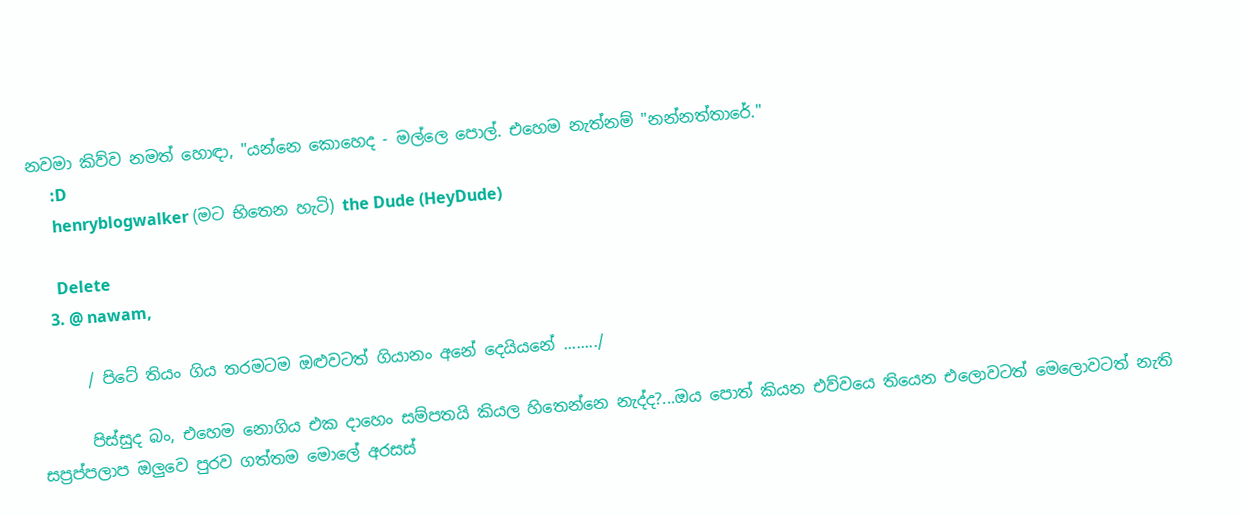නවමා කිව්ව නමත් හොඳා, "යන්නෙ කොහෙද - මල්ලෙ පොල්. එහෙම නැත්නම් "නන්නත්තාරේ."
      :D
      henryblogwalker (මට භිතෙන හැටි) the Dude (HeyDude)

      Delete
    3. @ nawam,

      / පිටේ තියං ගිය තරමටම ඔළුවටත් ගියානං අනේ දෙයියනේ ......../

      පිස්සුද බං, එහෙම නොගිය එක දාහෙං සම්පතයි කියල හිතෙන්නෙ නැද්ද?...ඔය පොත් කියන එව්වයෙ තියෙන එලොවටත් මෙලොවටත් නැති සප්‍රප්පලාප ඔලුවෙ පුරව ගත්තම මොලේ අරසස්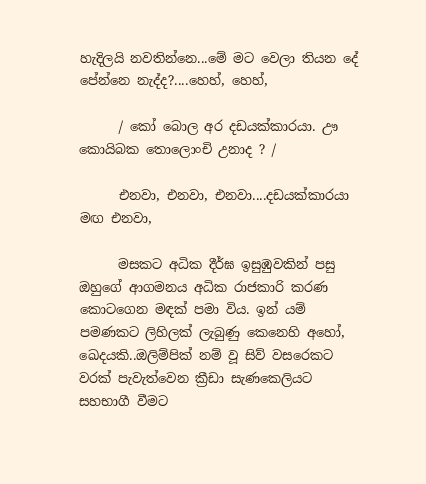හැදිලයි නවතින්නෙ...මේ මට වෙලා තියන දේ පේන්නෙ නැද්ද?....හෙහ්, හෙහ්,

      / කෝ බොල අර දඩයක්කාරයා. ඌ කොයිබක තොලොංචි උනාද ? /

      එනවා, එනවා, එනවා....දඩයක්කාරයා මඟ එනවා,

      මසකට අධික දීර්ඝ ඉසුඹුවකින් පසු ඔහුගේ ආගමනය අධික රාජකාරි කරණ කොටගෙන මඳක් පමා විය. ඉන් යම් පමණකට ලිහිලක් ලැබුණු කෙනෙහි අහෝ, ඛෙදයකි..ඔලිම්පික් නම් වූ සිව් වසරෙකට වරක් පැවැත්වෙන ක්‍රීඩා සැණකෙලියට සහභාගී වීමට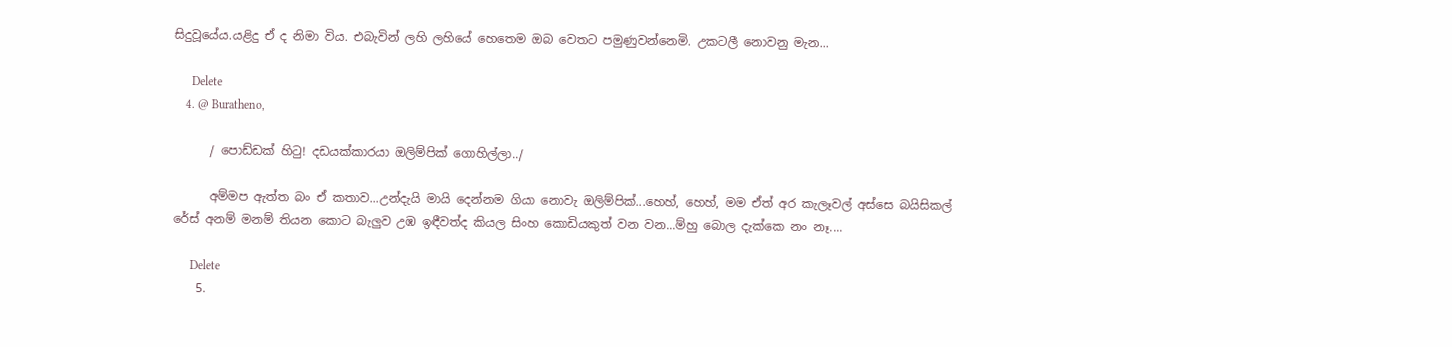සිදුවූයේය.යළිදු ඒ ද නිමා විය. එබැවින් ලහි ලහියේ හෙතෙම ඔබ වෙතට පමුණුවන්නෙමි. උකටලී නොවනු මැන...

      Delete
    4. @ Buratheno,

      / පොඩ්ඩක් හිටු! දඩයක්කාරයා ඔලිම්පික් ගොහිල්ලා../

      අම්මප ඇත්ත බං ඒ කතාව...උන්දැයි මායි දෙන්නම ගියා නොවැ ඔලිම්පික්...හෙහ්, හෙහ්, මම ඒත් අර කැලෑවල් අස්සෙ බයිසිකල් රේස් අනම් මනම් තියන කොට බැලුව උඹ ඉඳීවත්ද කියල සිංහ කොඩියකුත් වන වන...ම්හු බොල දැක්කෙ නං නෑ....

      Delete
    5.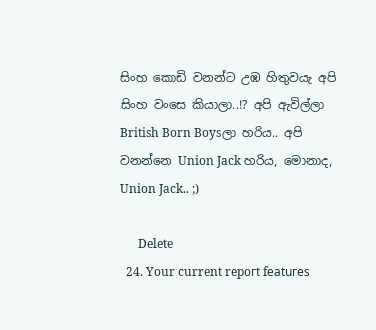සිංහ කොඩි වනන්ට උඹ හිතුවයැ අපි සිංහ වංසෙ කියාලා..!? අපි ඇවිල්ලා British Born Boysලා හරිය.. අපි වනන්නෙ Union Jack හරිය, මොනාද, Union Jack.. ;)

      Delete
  24. Your current repoгt fеаtuгeѕ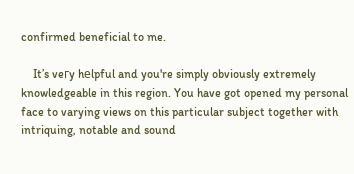confirmed beneficial to me.

    It’s veгy hеlpful and you're simply obviously extremely knowledgeable in this region. You have got opened my personal face to varying views on this particular subject together with intriquing, notable and sound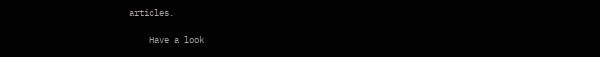articles.

    Have a look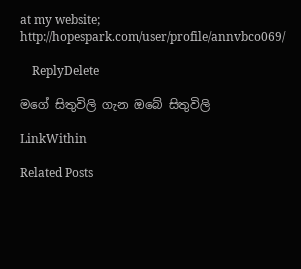at my website; http://hopespark.com/user/profile/annvbco069/

    ReplyDelete

මගේ සිතුවිලි ගැන ඔබේ සිතුවිලි

LinkWithin

Related Posts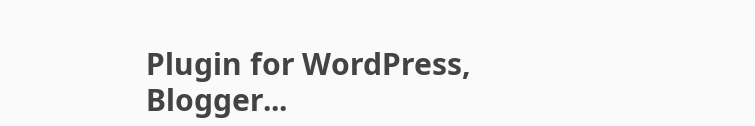Plugin for WordPress, Blogger...